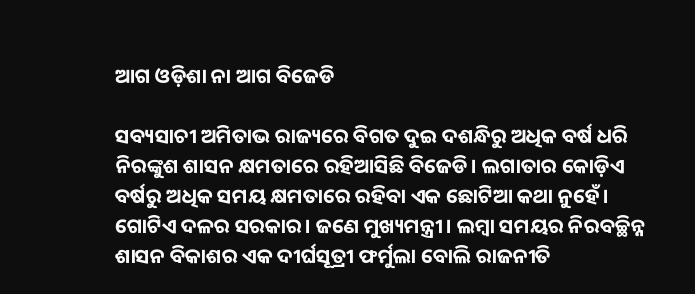ଆଗ ଓଡ଼ିଶା ନା ଆଗ ବିଜେଡି

ସବ୍ୟସାଚୀ ଅମିତାଭ ରାଜ୍ୟରେ ବିଗତ ଦୁଇ ଦଶନ୍ଧିରୁ ଅଧିକ ବର୍ଷ ଧରି ନିରଙ୍କୁଶ ଶାସନ କ୍ଷମତାରେ ରହିଆସିଛି ବିଜେଡି। ଲଗାତାର କୋଡ଼ିଏ ବର୍ଷରୁ ଅଧିକ ସମୟ କ୍ଷମତାରେ ରହିବା ଏକ ଛୋଟିଆ କଥା ନୁହେଁ। ଗୋଟିଏ ଦଳର ସରକାର। ଜଣେ ମୁଖ୍ୟମନ୍ତ୍ରୀ। ଲମ୍ୱା ସମୟର ନିରବଚ୍ଛିନ୍ନ ଶାସନ ବିକାଶର ଏକ ଦୀର୍ଘସୂତ୍ରୀ ଫର୍ମୁଲା ବୋଲି ରାଜନୀତି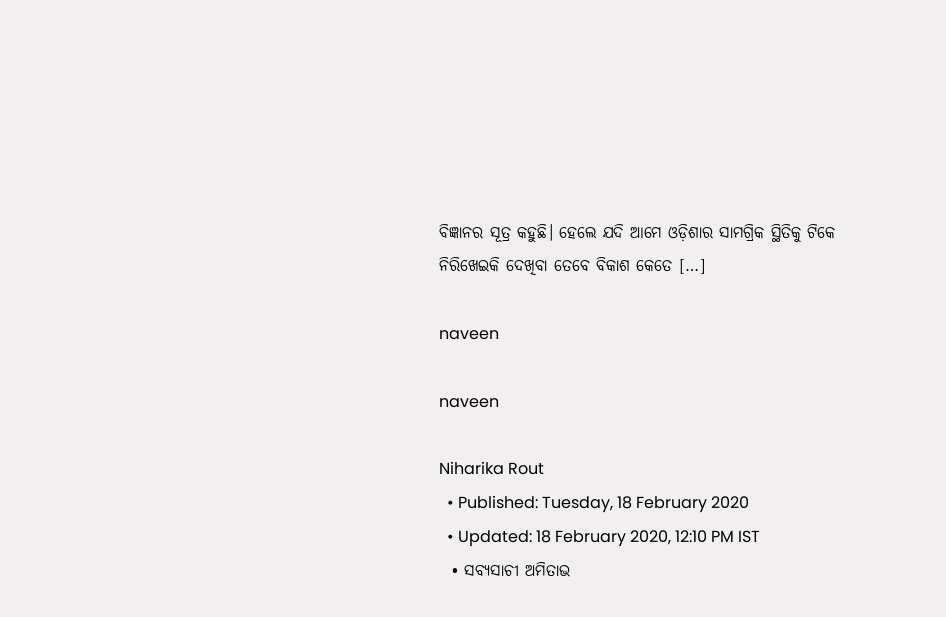ବିଜ୍ଞାନର ସୂତ୍ର କହୁଛି। ହେଲେ ଯଦି ଆମେ ଓଡ଼ିଶାର ସାମଗ୍ରିକ ସ୍ଥିତିକୁ ଟିକେ ନିରିଖେଇକି ଦେଖିବା ତେବେ ବିକାଶ କେତେ […]

naveen

naveen

Niharika Rout
  • Published: Tuesday, 18 February 2020
  • Updated: 18 February 2020, 12:10 PM IST
  • ସବ୍ୟସାଚୀ ଅମିତାଭ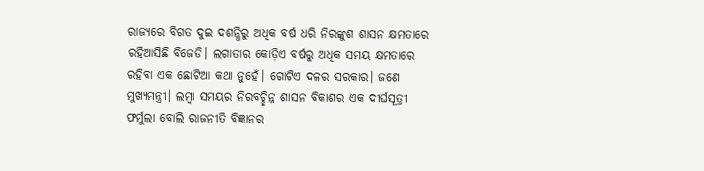ରାଜ୍ୟରେ ବିଗତ ଦୁଇ ଦଶନ୍ଧିରୁ ଅଧିକ ବର୍ଷ ଧରି ନିରଙ୍କୁଶ ଶାସନ କ୍ଷମତାରେ ରହିଆସିଛି ବିଜେଡି। ଲଗାତାର କୋଡ଼ିଏ ବର୍ଷରୁ ଅଧିକ ସମୟ କ୍ଷମତାରେ ରହିବା ଏକ ଛୋଟିଆ କଥା ନୁହେଁ। ଗୋଟିଏ ଦଳର ସରକାର। ଜଣେ ମୁଖ୍ୟମନ୍ତ୍ରୀ। ଲମ୍ୱା ସମୟର ନିରବଚ୍ଛିନ୍ନ ଶାସନ ବିକାଶର ଏକ ଦୀର୍ଘସୂତ୍ରୀ ଫର୍ମୁଲା ବୋଲି ରାଜନୀତି ବିଜ୍ଞାନର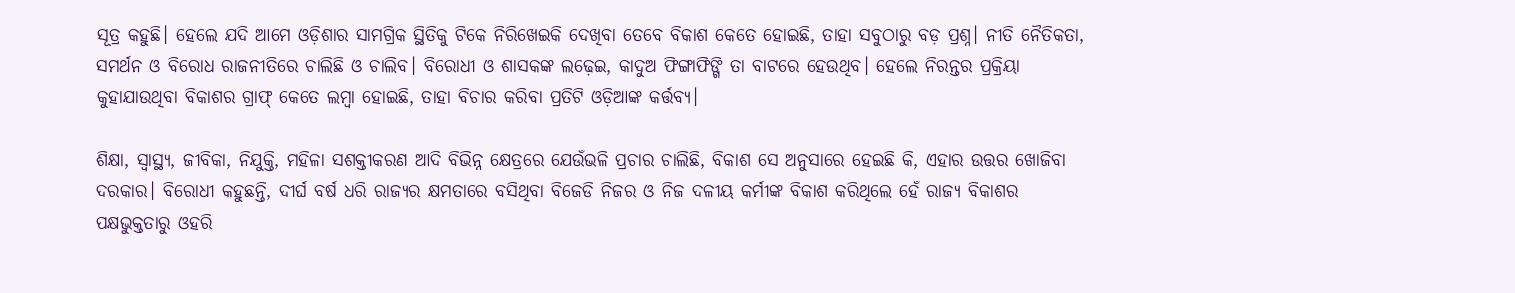ସୂତ୍ର କହୁଛି। ହେଲେ ଯଦି ଆମେ ଓଡ଼ିଶାର ସାମଗ୍ରିକ ସ୍ଥିତିକୁ ଟିକେ ନିରିଖେଇକି ଦେଖିବା ତେବେ ବିକାଶ କେତେ ହୋଇଛି, ତାହା ସବୁଠାରୁ ବଡ଼ ପ୍ରଶ୍ନ। ନୀତି ନୈତିକତା, ସମର୍ଥନ ଓ ବିରୋଧ ରାଜନୀତିରେ ଚାଲିଛି ଓ ଚାଲିବ। ବିରୋଧୀ ଓ ଶାସକଙ୍କ ଲଢ଼େଇ, କାଦୁଅ ଫିଙ୍ଗାଫିଙ୍ଗି ତା ବାଟରେ ହେଉଥିବ। ହେଲେ ନିରନ୍ତର ପ୍ରକ୍ରିୟା କୁହାଯାଉଥିବା ବିକାଶର ଗ୍ରାଫ୍ କେତେ ଲମ୍ୱା ହୋଇଛି, ତାହା ବିଚାର କରିବା ପ୍ରତିଟି ଓଡ଼ିଆଙ୍କ କର୍ତ୍ତବ୍ୟ।

ଶିକ୍ଷା, ସ୍ୱାସ୍ଥ୍ୟ, ଜୀବିକା, ନିଯୁକ୍ତି, ମହିଳା ସଶକ୍ତୀକରଣ ଆଦି ବିଭିନ୍ନ କ୍ଷେତ୍ରରେ ଯେଉଁଭଳି ପ୍ରଚାର ଚାଲିଛି, ବିକାଶ ସେ ଅନୁସାରେ ହେଇଛି କି, ଏହାର ଉତ୍ତର ଖୋଜିବା ଦରକାର। ବିରୋଧୀ କହୁଛନ୍ତି, ଦୀର୍ଘ ବର୍ଷ ଧରି ରାଜ୍ୟର କ୍ଷମତାରେ ବସିଥିବା ବିଜେଡି ନିଜର ଓ ନିଜ ଦଳୀୟ କର୍ମୀଙ୍କ ବିକାଶ କରିଥିଲେ ହେଁ ରାଜ୍ୟ ବିକାଶର ପକ୍ଷଭୁକ୍ତତାରୁ ଓହରି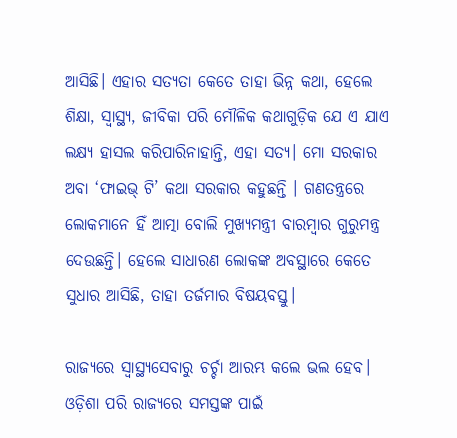ଆସିଛି। ଏହାର ସତ୍ୟତା କେତେ ତାହା ଭିନ୍ନ କଥା, ହେଲେ ଶିକ୍ଷା, ସ୍ୱାସ୍ଥ୍ୟ, ଜୀବିକା ପରି ମୌଳିକ କଥାଗୁଡ଼ିକ ଯେ ଏ ଯାଏ ଲକ୍ଷ୍ୟ ହାସଲ କରିପାରିନାହାନ୍ତି, ଏହା ସତ୍ୟ। ମୋ ସରକାର ଅବା ‘ଫାଇଭ୍ ଟି’ କଥା ସରକାର କହୁଛନ୍ତି । ଗଣତନ୍ତ୍ରରେ ଲୋକମାନେ ହିଁ ଆତ୍ମା ବୋଲି ମୁଖ୍ୟମନ୍ତ୍ରୀ ବାରମ୍ୱାର ଗୁରୁମନ୍ତ୍ର ଦେଉଛନ୍ତି। ହେଲେ ସାଧାରଣ ଲୋକଙ୍କ ଅବସ୍ଥାରେ କେତେ ସୁଧାର ଆସିଛି, ତାହା ତର୍ଜମାର ବିଷୟବସ୍ତୁ।

ରାଜ୍ୟରେ ସ୍ୱାସ୍ଥ୍ୟସେବାରୁ ଚର୍ଚ୍ଚା ଆରମ୍ଭ କଲେ ଭଲ ହେବ। ଓଡ଼ିଶା ପରି ରାଜ୍ୟରେ ସମସ୍ତଙ୍କ ପାଇଁ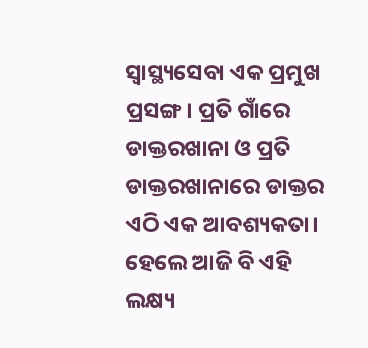ସ୍ୱାସ୍ଥ୍ୟସେବା ଏକ ପ୍ରମୁଖ ପ୍ରସଙ୍ଗ। ପ୍ରତି ଗାଁରେ ଡାକ୍ତରଖାନା ଓ ପ୍ରତି ଡାକ୍ତରଖାନାରେ ଡାକ୍ତର ଏଠି ଏକ ଆବଶ୍ୟକତା। ହେଲେ ଆଜି ବି ଏହି ଲକ୍ଷ୍ୟ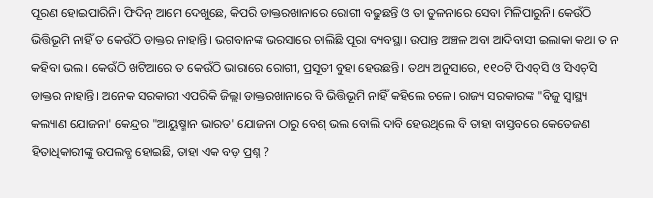ପୂରଣ ହୋଇପାରିନି। ଫିଦିନ୍ ଆମେ ଦେଖୁଛେ, କିପରି ଡାକ୍ତରଖାନାରେ ରୋଗୀ ବଢୁଛନ୍ତି ଓ ତା ତୁଳନାରେ ସେବା ମିଳିପାରୁନି। କେଉଁଠି ଭିତ୍ତିଭୂମି ନାହିଁ ତ କେଉଁଠି ଡାକ୍ତର ନାହାନ୍ତି। ଭଗବାନଙ୍କ ଭରସାରେ ଚାଲିଛି ପୂରା ବ୍ୟବସ୍ଥା। ଉପାନ୍ତ ଅଞ୍ଚଳ ଅବା ଆଦିବାସୀ ଇଲାକା କଥା ତ ନ କହିବା ଭଲ। କେଉଁଠି ଖଟିଆରେ ତ କେଉଁଠି ଭାରାରେ ରୋଗୀ, ପ୍ରସୂତୀ ବୁହା ହେଉଛନ୍ତି। ତଥ୍ୟ ଅନୁସାରେ, ୧୧୦ଟି ପିଏଚ୍‌ସି ଓ ସିଏଚ୍‌ସି ଡାକ୍ତର ନାହାନ୍ତି। ଅନେକ ସରକାରୀ ଏପରିକି ଜିଲ୍ଲା ଡାକ୍ତରଖାନାରେ ବି ଭିତ୍ତିଭୂମି ନାହିଁ କହିଲେ ଚଳେ। ରାଜ୍ୟ ସରକାରଙ୍କ "ବିଜୁ ସ୍ୱାସ୍ଥ୍ୟ କଲ୍ୟାଣ ଯୋଜନା' କେନ୍ଦ୍ରର "ଆୟୁଷ୍ମାନ ଭାରତ' ଯୋଜନା ଠାରୁ ବେଶ୍‌ ଭଲ ବୋଲି ଦାବି ହେଉଥିଲେ ବି ତାହା ବାସ୍ତବରେ କେତେଜଣ ହିତାଧିକାରୀଙ୍କୁ ଉପଲବ୍ଧ ହୋଇଛି, ତାହା ଏକ ବଡ଼ ପ୍ରଶ୍ନ ?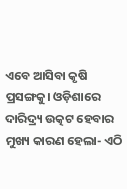ଏବେ ଆସିବା କୃଷି ପ୍ରସଙ୍ଗକୁ। ଓଡ଼ିଶାରେ ଦାରିଦ୍ର୍ୟ ଉତ୍କଟ ହେବାର ମୁଖ୍ୟ କାରଣ ହେଲା- ଏଠି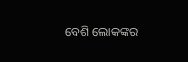ବେଶି ଲୋକଙ୍କର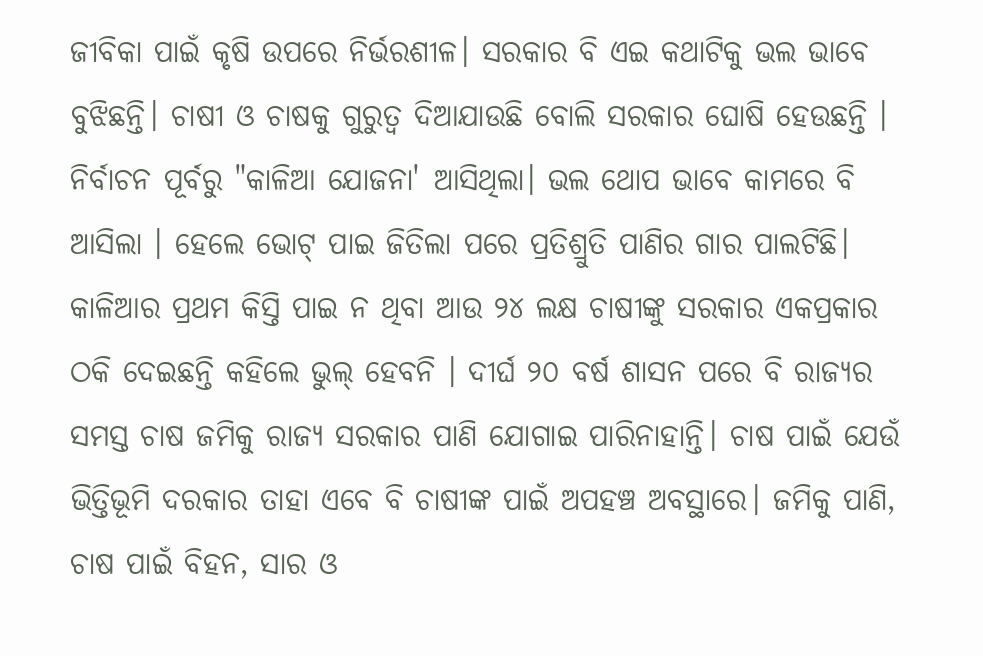ଜୀବିକା ପାଇଁ କୃଷି ଉପରେ ନିର୍ଭରଶୀଳ। ସରକାର ବି ଏଇ କଥାଟିକୁ ଭଲ ଭାବେ ବୁଝିଛନ୍ତି। ଚାଷୀ ଓ ଚାଷକୁ ଗୁରୁତ୍ୱ ଦିଆଯାଉଛି ବୋଲି ସରକାର ଘୋଷି ହେଉଛନ୍ତି । ନିର୍ବାଚନ ପୂର୍ବରୁ "କାଳିଆ ଯୋଜନା' ଆସିଥିଲା। ଭଲ ଥୋପ ଭାବେ କାମରେ ବି ଆସିଲା । ହେଲେ ଭୋଟ୍ ପାଇ ଜିତିଲା ପରେ ପ୍ରତିଶ୍ରୁତି ପାଣିର ଗାର ପାଲଟିଛି। କାଳିଆର ପ୍ରଥମ କିସ୍ତି ପାଇ ନ ଥିବା ଆଉ ୨୪ ଲକ୍ଷ ଚାଷୀଙ୍କୁ ସରକାର ଏକପ୍ରକାର ଠକି ଦେଇଛନ୍ତି କହିଲେ ଭୁଲ୍ ହେବନି । ଦୀର୍ଘ ୨୦ ବର୍ଷ ଶାସନ ପରେ ବି ରାଜ୍ୟର ସମସ୍ତ ଚାଷ ଜମିକୁ ରାଜ୍ୟ ସରକାର ପାଣି ଯୋଗାଇ ପାରିନାହାନ୍ତି। ଚାଷ ପାଇଁ ଯେଉଁ ଭିତ୍ତିଭୂମି ଦରକାର ତାହା ଏବେ ବି ଚାଷୀଙ୍କ ପାଇଁ ଅପହଞ୍ଚ ଅବସ୍ଥାରେ। ଜମିକୁ ପାଣି, ଚାଷ ପାଇଁ ବିହନ, ସାର ଓ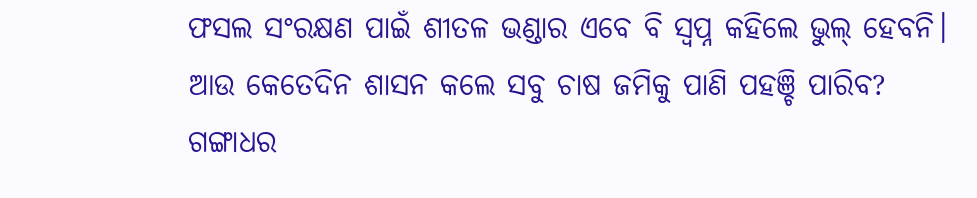ଫସଲ ସଂରକ୍ଷଣ ପାଇଁ ଶୀତଳ ଭଣ୍ଡାର ଏବେ ବି ସ୍ୱପ୍ନ କହିଲେ ଭୁଲ୍ ହେବନି। ଆଉ କେତେଦିନ ଶାସନ କଲେ ସବୁ ଚାଷ ଜମିକୁ ପାଣି ପହଞ୍ଚି ପାରିବ? ଗଙ୍ଗାଧର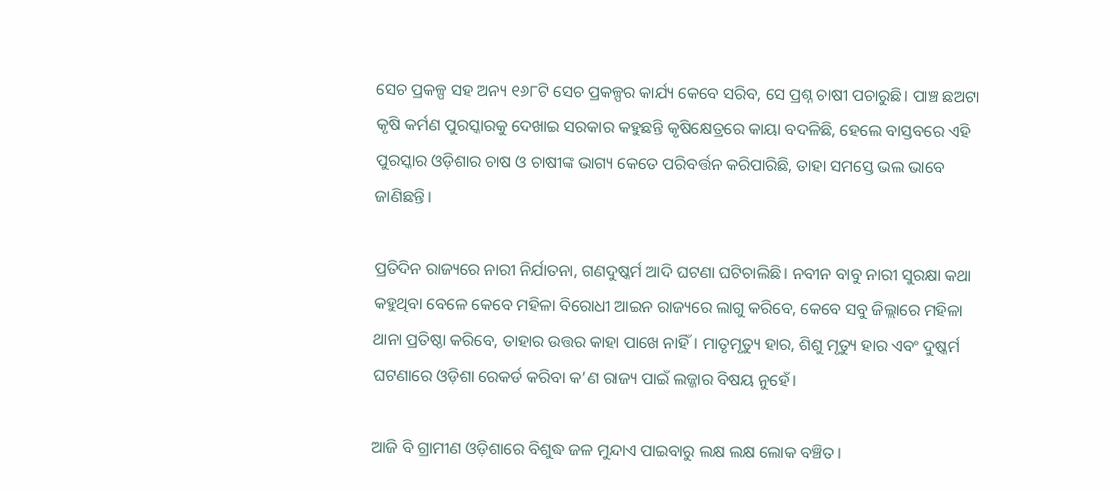ସେଚ ପ୍ରକଳ୍ପ ସହ ଅନ୍ୟ ୧୬୮ଟି ସେଚ ପ୍ରକଳ୍ପର କାର୍ଯ୍ୟ କେବେ ସରିବ, ସେ ପ୍ରଶ୍ନ ଚାଷୀ ପଚାରୁଛି। ପାଞ୍ଚ ଛଅଟା କୃଷି କର୍ମଣ ପୁରସ୍କାରକୁ ଦେଖାଇ ସରକାର କହୁଛନ୍ତି କୃଷିକ୍ଷେତ୍ରରେ କାୟା ବଦଳିଛି, ହେଲେ ବାସ୍ତବରେ ଏହି ପୁରସ୍କାର ଓଡ଼ିଶାର ଚାଷ ଓ ଚାଷୀଙ୍କ ଭାଗ୍ୟ କେତେ ପରିବର୍ତ୍ତନ କରିପାରିଛି, ତାହା ସମସ୍ତେ ଭଲ ଭାବେ ଜାଣିଛନ୍ତି।

ପ୍ରତିଦିନ ରାଜ୍ୟରେ ନାରୀ ନିର୍ଯାତନା, ଗଣଦୁଷ୍କର୍ମ ଆଦି ଘଟଣା ଘଟିଚାଲିଛି। ନବୀନ ବାବୁ ନାରୀ ସୁରକ୍ଷା କଥା କହୁଥିବା ବେଳେ କେବେ ମହିଳା ବିରୋଧୀ ଆଇନ ରାଜ୍ୟରେ ଲାଗୁ କରିବେ, କେବେ ସବୁ ଜିଲ୍ଲାରେ ମହିଳା ଥାନା ପ୍ରତିଷ୍ଠା କରିବେ, ତାହାର ଉତ୍ତର କାହା ପାଖେ ନାହିଁ। ମାତୃମୃତ୍ୟୁ ହାର, ଶିଶୁ ମୃତ୍ୟୁ ହାର ଏବଂ ଦୁଷ୍କର୍ମ ଘଟଣାରେ ଓଡ଼ିଶା ରେକର୍ଡ କରିବା କ’ଣ ରାଜ୍ୟ ପାଇଁ ଲଜ୍ଜାର ବିଷୟ ନୁହେଁ।

ଆଜି ବି ଗ୍ରାମୀଣ ଓଡ଼ିଶାରେ ବିଶୁଦ୍ଧ ଜଳ ମୁନ୍ଦାଏ ପାଇବାରୁ ଲକ୍ଷ ଲକ୍ଷ ଲୋକ ବଞ୍ଚିତ।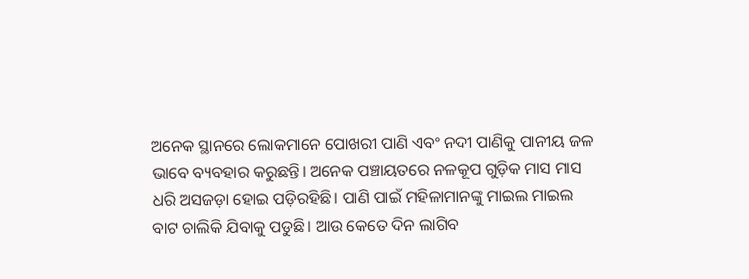ଅନେକ ସ୍ଥାନରେ ଲୋକମାନେ ପୋଖରୀ ପାଣି ଏବଂ ନଦୀ ପାଣିକୁ ପାନୀୟ ଜଳ ଭାବେ ବ୍ୟବହାର କରୁଛନ୍ତି। ଅନେକ ପଞ୍ଚାୟତରେ ନଳକୂପ ଗୁଡ଼ିକ ମାସ ମାସ ଧରି ଅସଜଡ଼ା ହୋଇ ପଡ଼ିରହିଛି। ପାଣି ପାଇଁ ମହିଳାମାନଙ୍କୁ ମାଇଲ ମାଇଲ ବାଟ ଚାଲିକି ଯିବାକୁ ପଡୁଛି। ଆଉ କେତେ ଦିନ ଲାଗିବ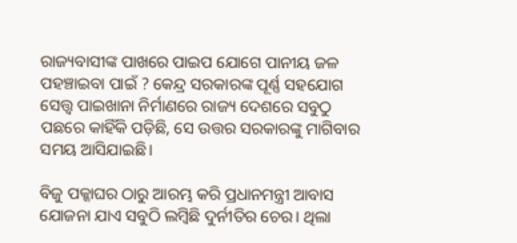ରାଜ୍ୟବାସୀଙ୍କ ପାଖରେ ପାଇପ ଯୋଗେ ପାନୀୟ ଜଳ ପହଞ୍ଚାଇବା ପାଇଁ ? କେନ୍ଦ୍ର ସରକାରଙ୍କ ପୂର୍ଣ୍ଣ ସହଯୋଗ ସେତ୍ତ୍ୱ ପାଇଖାନା ନିର୍ମାଣରେ ରାଜ୍ୟ ଦେଶରେ ସବୁଠୁ ପଛରେ କାହିଁକି ପଡ଼ିଛି, ସେ ଉତ୍ତର ସରକାରଙ୍କୁ ମାଗିବାର ସମୟ ଆସିଯାଇଛି।

ବିଜୁ ପକ୍କାଘର ଠାରୁ ଆରମ୍ଭ କରି ପ୍ରଧାନମନ୍ତ୍ରୀ ଆବାସ ଯୋଜନା ଯାଏ ସବୁଠି ଲମ୍ୱିଛି ଦୁର୍ନୀତିର ଚେର। ଥିଲା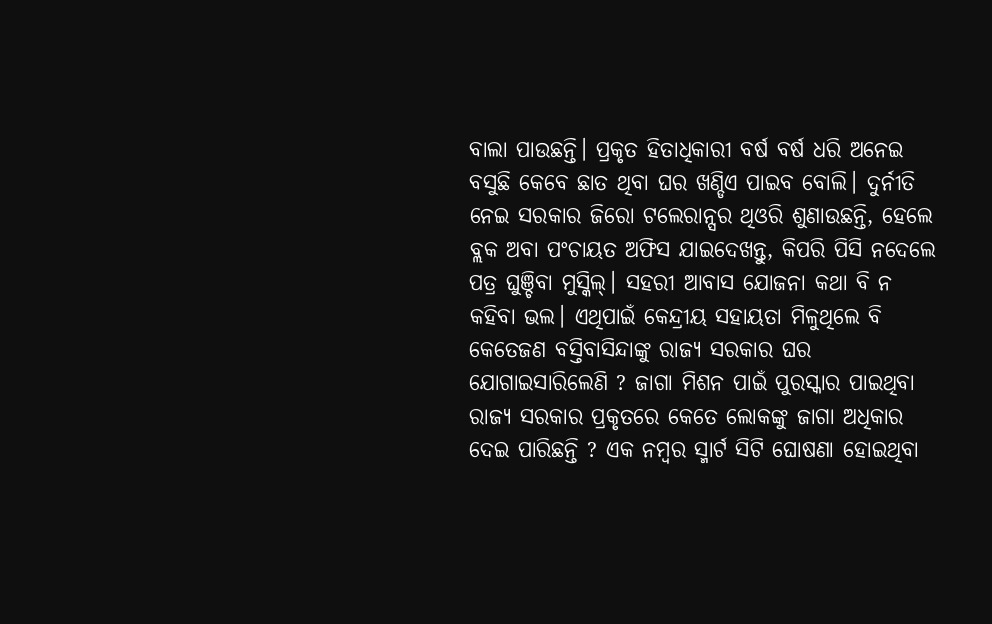ବାଲା ପାଉଛନ୍ତି। ପ୍ରକୃତ ହିତାଧିକାରୀ ବର୍ଷ ବର୍ଷ ଧରି ଅନେଇ ବସୁଛି କେବେ ଛାତ ଥିବା ଘର ଖଣ୍ଡିଏ ପାଇବ ବୋଲି। ଦୁର୍ନୀତି ନେଇ ସରକାର ଜିରୋ ଟଲେରାନ୍ସର ଥିଓରି ଶୁଣାଉଛନ୍ତି, ହେଲେ ବ୍ଲକ ଅବା ପଂଚାୟତ ଅଫିସ ଯାଇଦେଖନ୍ତୁ, କିପରି ପିସି ନଦେଲେ ପତ୍ର ଘୁଞ୍ଚିବା ମୁସ୍କିଲ୍। ସହରୀ ଆବାସ ଯୋଜନା କଥା ବି ନ କହିବା ଭଲ। ଏଥିପାଇଁ କେନ୍ଦ୍ରୀୟ ସହାୟତା ମିଳୁଥିଲେ ବି କେତେଜଣ ବସ୍ତିବାସିନ୍ଦାଙ୍କୁ ରାଜ୍ୟ ସରକାର ଘର ଯୋଗାଇସାରିଲେଣି ? ଜାଗା ମିଶନ ପାଇଁ ପୁରସ୍କାର ପାଇଥିବା ରାଜ୍ୟ ସରକାର ପ୍ରକୃତରେ କେତେ ଲୋକଙ୍କୁ ଜାଗା ଅଧିକାର ଦେଇ ପାରିଛନ୍ତି ? ଏକ ନମ୍ୱର ସ୍ମାର୍ଟ ସିଟି ଘୋଷଣା ହୋଇଥିବା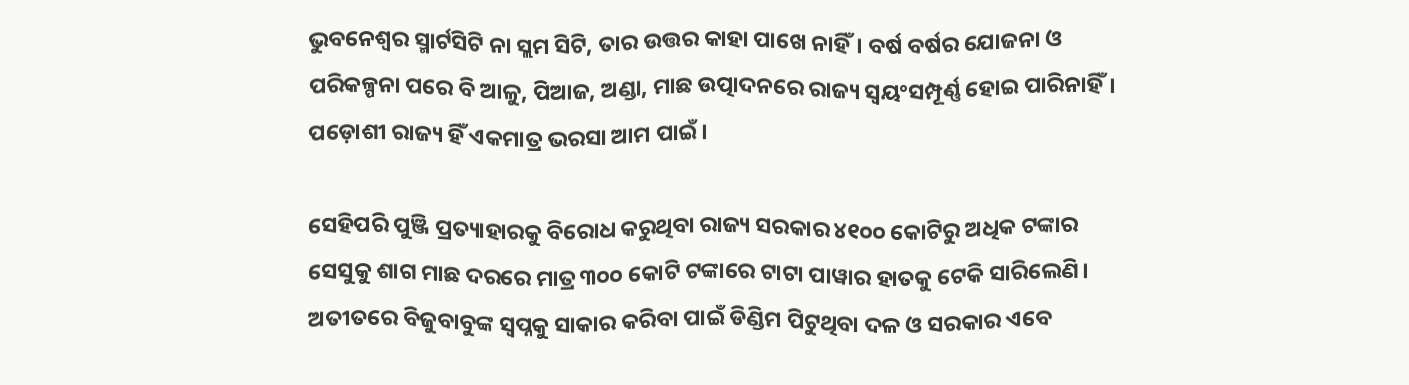ଭୁବନେଶ୍ୱର ସ୍ମାର୍ଟସିଟି ନା ସ୍ଲମ ସିଟି, ତାର ଉତ୍ତର କାହା ପାଖେ ନାହିଁ। ବର୍ଷ ବର୍ଷର ଯୋଜନା ଓ ପରିକଳ୍ପନା ପରେ ବି ଆଳୁ, ପିଆଜ, ଅଣ୍ଡା, ମାଛ ଉତ୍ପାଦନରେ ରାଜ୍ୟ ସ୍ୱୟଂସମ୍ପୂର୍ଣ୍ଣ ହୋଇ ପାରିନାହିଁ। ପଡ଼ୋଶୀ ରାଜ୍ୟ ହିଁ ଏକମାତ୍ର ଭରସା ଆମ ପାଇଁ।

ସେହିପରି ପୁଞ୍ଜି ପ୍ରତ୍ୟାହାରକୁ ବିରୋଧ କରୁଥିବା ରାଜ୍ୟ ସରକାର ୪୧୦୦ କୋଟିରୁ ଅଧିକ ଟଙ୍କାର ସେସୁକୁ ଶାଗ ମାଛ ଦରରେ ମାତ୍ର ୩୦୦ କୋଟି ଟଙ୍କାରେ ଟାଟା ପାୱାର ହାତକୁ ଟେକି ସାରିଲେଣି। ଅତୀତରେ ବିଜୁବାବୁଙ୍କ ସ୍ୱପ୍ନକୁ ସାକାର କରିବା ପାଇଁ ଡିଣ୍ଡିମ ପିଟୁଥିବା ଦଳ ଓ ସରକାର ଏବେ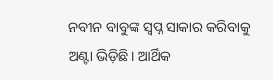ନବୀନ ବାବୁଙ୍କ ସ୍ୱପ୍ନ ସାକାର କରିବାକୁ ଅଣ୍ଟା ଭିଡ଼ିଛି। ଆର୍ଥିକ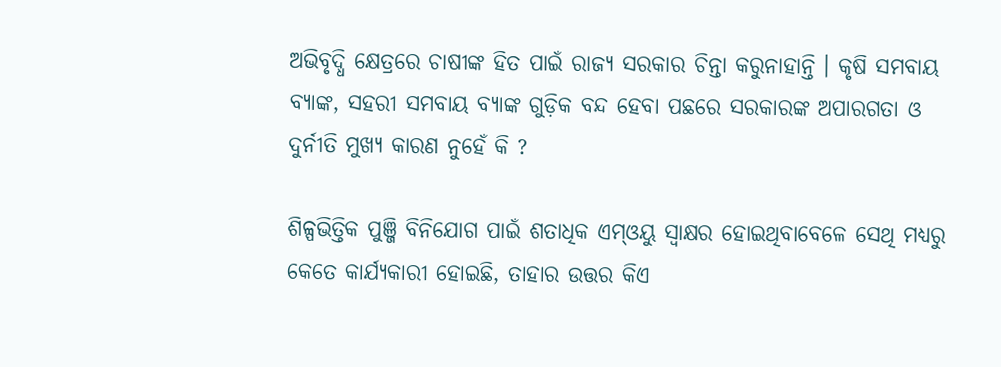ଅଭିବୃଦ୍ଧି କ୍ଷେତ୍ରରେ ଚାଷୀଙ୍କ ହିତ ପାଇଁ ରାଜ୍ୟ ସରକାର ଚିନ୍ତା କରୁନାହାନ୍ତି । କୃଷି ସମବାୟ ବ୍ୟାଙ୍କ, ସହରୀ ସମବାୟ ବ୍ୟାଙ୍କ ଗୁଡ଼ିକ ବନ୍ଦ ହେବା ପଛରେ ସରକାରଙ୍କ ଅପାରଗତା ଓ ଦୁର୍ନୀତି ମୁଖ୍ୟ କାରଣ ନୁହେଁ କି ?

ଶିଳ୍ପଭିତ୍ତିକ ପୁଞ୍ଜି ବିନିଯୋଗ ପାଇଁ ଶତାଧିକ ଏମ୍ଓୟୁ ସ୍ୱାକ୍ଷର ହୋଇଥିବାବେଳେ ସେଥି ମଧ୍ୟରୁ କେତେ କାର୍ଯ୍ୟକାରୀ ହୋଇଛି, ତାହାର ଉତ୍ତର କିଏ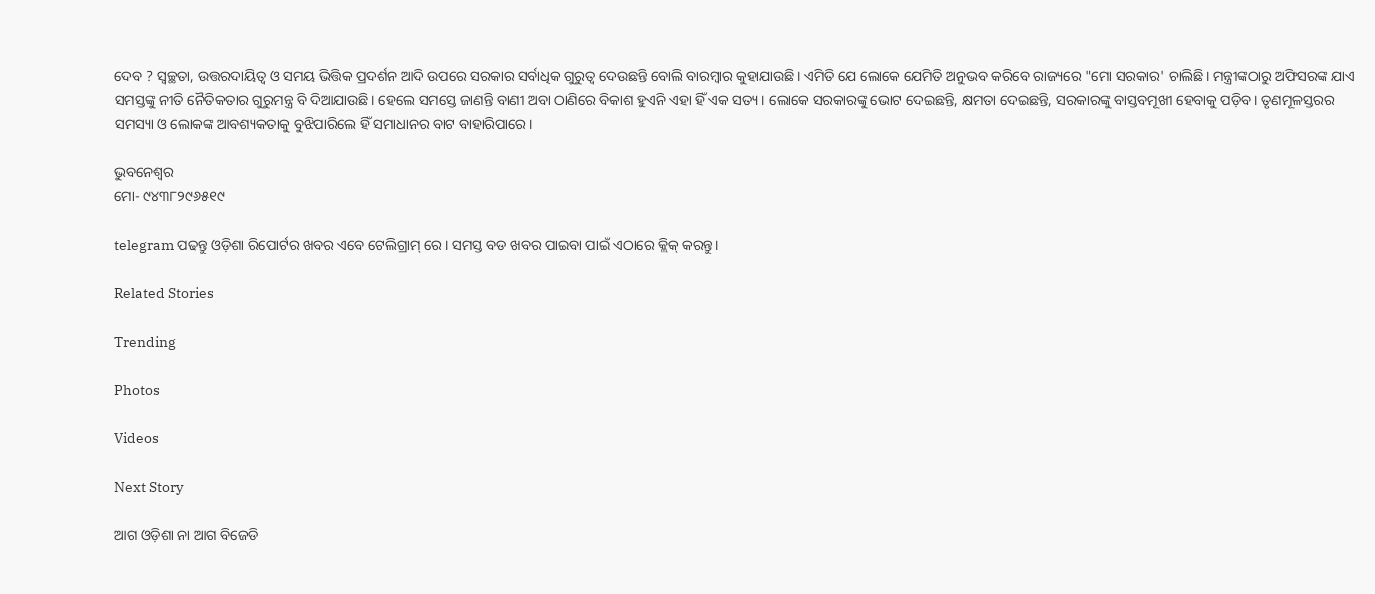ଦେବ ? ସ୍ୱଚ୍ଛତା, ଉତ୍ତରଦାୟିତ୍ୱ ଓ ସମୟ ଭିତ୍ତିକ ପ୍ରଦର୍ଶନ ଆଦି ଉପରେ ସରକାର ସର୍ବାଧିକ ଗୁରୁତ୍ୱ ଦେଉଛନ୍ତି ବୋଲି ବାରମ୍ୱାର କୁହାଯାଉଛି। ଏମିତି ଯେ ଲୋକେ ଯେମିତି ଅନୁଭବ କରିବେ ରାଜ୍ୟରେ "ମୋ ସରକାର' ଚାଲିଛି। ମନ୍ତ୍ରୀଙ୍କଠାରୁ ଅଫିସରଙ୍କ ଯାଏ ସମସ୍ତଙ୍କୁ ନୀତି ନୈତିକତାର ଗୁରୁମନ୍ତ୍ର ବି ଦିଆଯାଉଛି। ହେଲେ ସମସ୍ତେ ଜାଣନ୍ତି ବାଣୀ ଅବା ଠାଣିରେ ବିକାଶ ହୁଏନି ଏହା ହିଁ ଏକ ସତ୍ୟ। ଲୋକେ ସରକାରଙ୍କୁ ଭୋଟ ଦେଇଛନ୍ତି, କ୍ଷମତା ଦେଇଛନ୍ତି, ସରକାରଙ୍କୁ ବାସ୍ତବମୂଖୀ ହେବାକୁ ପଡ଼ିବ। ତୃଣମୂଳସ୍ତରର ସମସ୍ୟା ଓ ଲୋକଙ୍କ ଆବଶ୍ୟକତାକୁ ବୁଝିପାରିଲେ ହିଁ ସମାଧାନର ବାଟ ବାହାରିପାରେ।

ଭୁବନେଶ୍ୱର
ମୋ- ୯୪୩୮୨୯୬୫୧୯

telegram ପଢନ୍ତୁ ଓଡ଼ିଶା ରିପୋର୍ଟର ଖବର ଏବେ ଟେଲିଗ୍ରାମ୍ ରେ। ସମସ୍ତ ବଡ ଖବର ପାଇବା ପାଇଁ ଏଠାରେ କ୍ଲିକ୍ କରନ୍ତୁ।

Related Stories

Trending

Photos

Videos

Next Story

ଆଗ ଓଡ଼ିଶା ନା ଆଗ ବିଜେଡି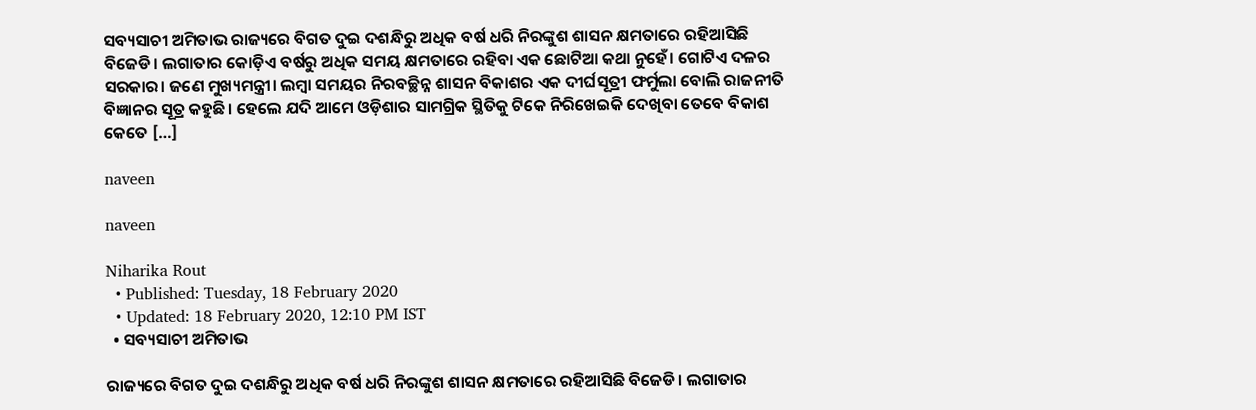ସବ୍ୟସାଚୀ ଅମିତାଭ ରାଜ୍ୟରେ ବିଗତ ଦୁଇ ଦଶନ୍ଧିରୁ ଅଧିକ ବର୍ଷ ଧରି ନିରଙ୍କୁଶ ଶାସନ କ୍ଷମତାରେ ରହିଆସିଛି ବିଜେଡି। ଲଗାତାର କୋଡ଼ିଏ ବର୍ଷରୁ ଅଧିକ ସମୟ କ୍ଷମତାରେ ରହିବା ଏକ ଛୋଟିଆ କଥା ନୁହେଁ। ଗୋଟିଏ ଦଳର ସରକାର। ଜଣେ ମୁଖ୍ୟମନ୍ତ୍ରୀ। ଲମ୍ୱା ସମୟର ନିରବଚ୍ଛିନ୍ନ ଶାସନ ବିକାଶର ଏକ ଦୀର୍ଘସୂତ୍ରୀ ଫର୍ମୁଲା ବୋଲି ରାଜନୀତି ବିଜ୍ଞାନର ସୂତ୍ର କହୁଛି। ହେଲେ ଯଦି ଆମେ ଓଡ଼ିଶାର ସାମଗ୍ରିକ ସ୍ଥିତିକୁ ଟିକେ ନିରିଖେଇକି ଦେଖିବା ତେବେ ବିକାଶ କେତେ […]

naveen

naveen

Niharika Rout
  • Published: Tuesday, 18 February 2020
  • Updated: 18 February 2020, 12:10 PM IST
  • ସବ୍ୟସାଚୀ ଅମିତାଭ

ରାଜ୍ୟରେ ବିଗତ ଦୁଇ ଦଶନ୍ଧିରୁ ଅଧିକ ବର୍ଷ ଧରି ନିରଙ୍କୁଶ ଶାସନ କ୍ଷମତାରେ ରହିଆସିଛି ବିଜେଡି। ଲଗାତାର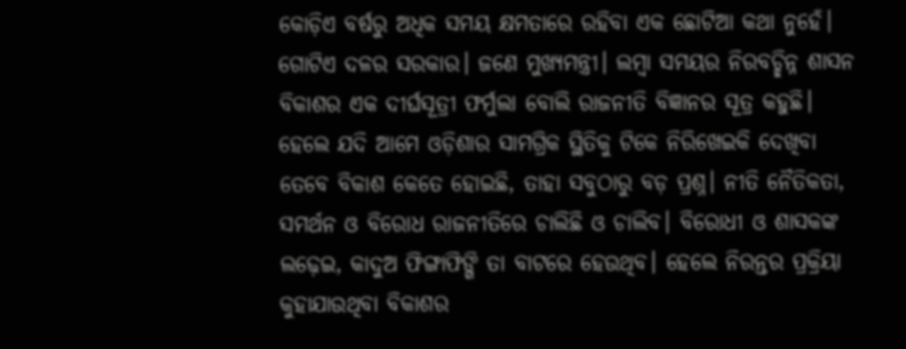କୋଡ଼ିଏ ବର୍ଷରୁ ଅଧିକ ସମୟ କ୍ଷମତାରେ ରହିବା ଏକ ଛୋଟିଆ କଥା ନୁହେଁ। ଗୋଟିଏ ଦଳର ସରକାର। ଜଣେ ମୁଖ୍ୟମନ୍ତ୍ରୀ। ଲମ୍ୱା ସମୟର ନିରବଚ୍ଛିନ୍ନ ଶାସନ ବିକାଶର ଏକ ଦୀର୍ଘସୂତ୍ରୀ ଫର୍ମୁଲା ବୋଲି ରାଜନୀତି ବିଜ୍ଞାନର ସୂତ୍ର କହୁଛି। ହେଲେ ଯଦି ଆମେ ଓଡ଼ିଶାର ସାମଗ୍ରିକ ସ୍ଥିତିକୁ ଟିକେ ନିରିଖେଇକି ଦେଖିବା ତେବେ ବିକାଶ କେତେ ହୋଇଛି, ତାହା ସବୁଠାରୁ ବଡ଼ ପ୍ରଶ୍ନ। ନୀତି ନୈତିକତା, ସମର୍ଥନ ଓ ବିରୋଧ ରାଜନୀତିରେ ଚାଲିଛି ଓ ଚାଲିବ। ବିରୋଧୀ ଓ ଶାସକଙ୍କ ଲଢ଼େଇ, କାଦୁଅ ଫିଙ୍ଗାଫିଙ୍ଗି ତା ବାଟରେ ହେଉଥିବ। ହେଲେ ନିରନ୍ତର ପ୍ରକ୍ରିୟା କୁହାଯାଉଥିବା ବିକାଶର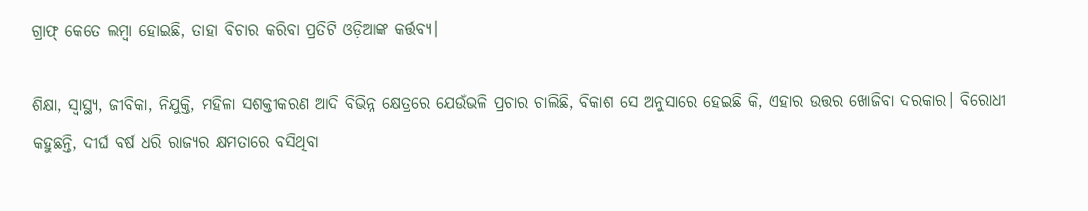ଗ୍ରାଫ୍ କେତେ ଲମ୍ୱା ହୋଇଛି, ତାହା ବିଚାର କରିବା ପ୍ରତିଟି ଓଡ଼ିଆଙ୍କ କର୍ତ୍ତବ୍ୟ।

ଶିକ୍ଷା, ସ୍ୱାସ୍ଥ୍ୟ, ଜୀବିକା, ନିଯୁକ୍ତି, ମହିଳା ସଶକ୍ତୀକରଣ ଆଦି ବିଭିନ୍ନ କ୍ଷେତ୍ରରେ ଯେଉଁଭଳି ପ୍ରଚାର ଚାଲିଛି, ବିକାଶ ସେ ଅନୁସାରେ ହେଇଛି କି, ଏହାର ଉତ୍ତର ଖୋଜିବା ଦରକାର। ବିରୋଧୀ କହୁଛନ୍ତି, ଦୀର୍ଘ ବର୍ଷ ଧରି ରାଜ୍ୟର କ୍ଷମତାରେ ବସିଥିବା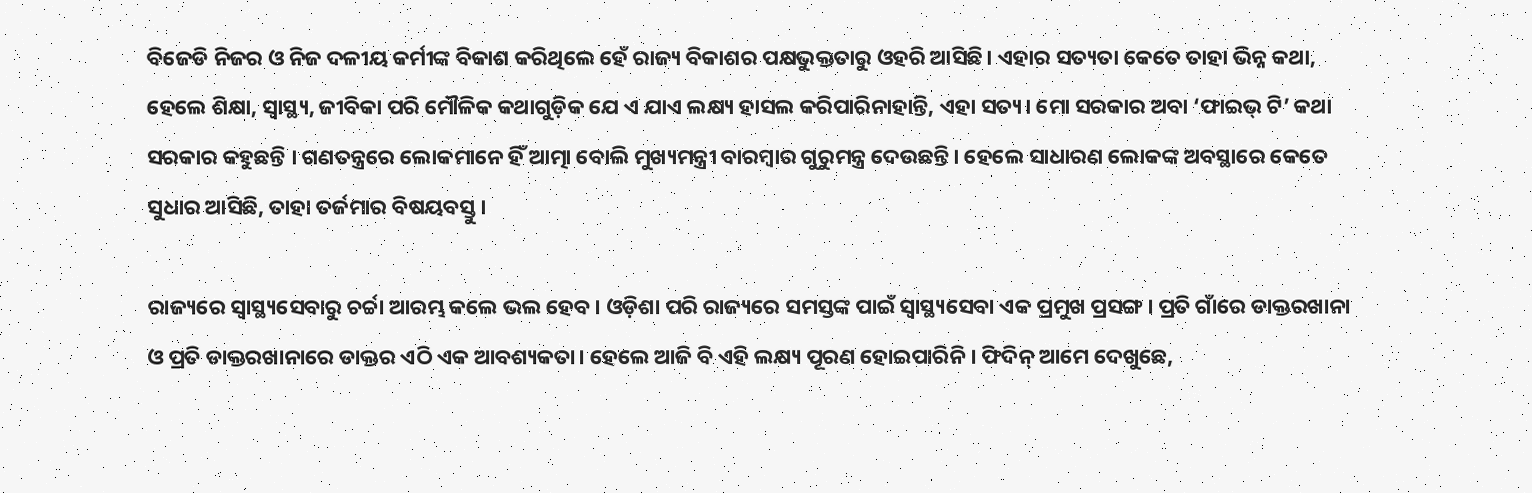ବିଜେଡି ନିଜର ଓ ନିଜ ଦଳୀୟ କର୍ମୀଙ୍କ ବିକାଶ କରିଥିଲେ ହେଁ ରାଜ୍ୟ ବିକାଶର ପକ୍ଷଭୁକ୍ତତାରୁ ଓହରି ଆସିଛି। ଏହାର ସତ୍ୟତା କେତେ ତାହା ଭିନ୍ନ କଥା, ହେଲେ ଶିକ୍ଷା, ସ୍ୱାସ୍ଥ୍ୟ, ଜୀବିକା ପରି ମୌଳିକ କଥାଗୁଡ଼ିକ ଯେ ଏ ଯାଏ ଲକ୍ଷ୍ୟ ହାସଲ କରିପାରିନାହାନ୍ତି, ଏହା ସତ୍ୟ। ମୋ ସରକାର ଅବା ‘ଫାଇଭ୍ ଟି’ କଥା ସରକାର କହୁଛନ୍ତି । ଗଣତନ୍ତ୍ରରେ ଲୋକମାନେ ହିଁ ଆତ୍ମା ବୋଲି ମୁଖ୍ୟମନ୍ତ୍ରୀ ବାରମ୍ୱାର ଗୁରୁମନ୍ତ୍ର ଦେଉଛନ୍ତି। ହେଲେ ସାଧାରଣ ଲୋକଙ୍କ ଅବସ୍ଥାରେ କେତେ ସୁଧାର ଆସିଛି, ତାହା ତର୍ଜମାର ବିଷୟବସ୍ତୁ।

ରାଜ୍ୟରେ ସ୍ୱାସ୍ଥ୍ୟସେବାରୁ ଚର୍ଚ୍ଚା ଆରମ୍ଭ କଲେ ଭଲ ହେବ। ଓଡ଼ିଶା ପରି ରାଜ୍ୟରେ ସମସ୍ତଙ୍କ ପାଇଁ ସ୍ୱାସ୍ଥ୍ୟସେବା ଏକ ପ୍ରମୁଖ ପ୍ରସଙ୍ଗ। ପ୍ରତି ଗାଁରେ ଡାକ୍ତରଖାନା ଓ ପ୍ରତି ଡାକ୍ତରଖାନାରେ ଡାକ୍ତର ଏଠି ଏକ ଆବଶ୍ୟକତା। ହେଲେ ଆଜି ବି ଏହି ଲକ୍ଷ୍ୟ ପୂରଣ ହୋଇପାରିନି। ଫିଦିନ୍ ଆମେ ଦେଖୁଛେ,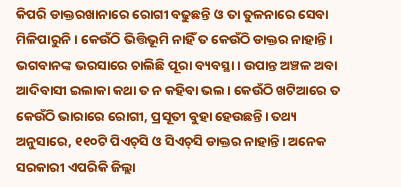କିପରି ଡାକ୍ତରଖାନାରେ ରୋଗୀ ବଢୁଛନ୍ତି ଓ ତା ତୁଳନାରେ ସେବା ମିଳିପାରୁନି। କେଉଁଠି ଭିତ୍ତିଭୂମି ନାହିଁ ତ କେଉଁଠି ଡାକ୍ତର ନାହାନ୍ତି। ଭଗବାନଙ୍କ ଭରସାରେ ଚାଲିଛି ପୂରା ବ୍ୟବସ୍ଥା। ଉପାନ୍ତ ଅଞ୍ଚଳ ଅବା ଆଦିବାସୀ ଇଲାକା କଥା ତ ନ କହିବା ଭଲ। କେଉଁଠି ଖଟିଆରେ ତ କେଉଁଠି ଭାରାରେ ରୋଗୀ, ପ୍ରସୂତୀ ବୁହା ହେଉଛନ୍ତି। ତଥ୍ୟ ଅନୁସାରେ, ୧୧୦ଟି ପିଏଚ୍‌ସି ଓ ସିଏଚ୍‌ସି ଡାକ୍ତର ନାହାନ୍ତି। ଅନେକ ସରକାରୀ ଏପରିକି ଜିଲ୍ଲା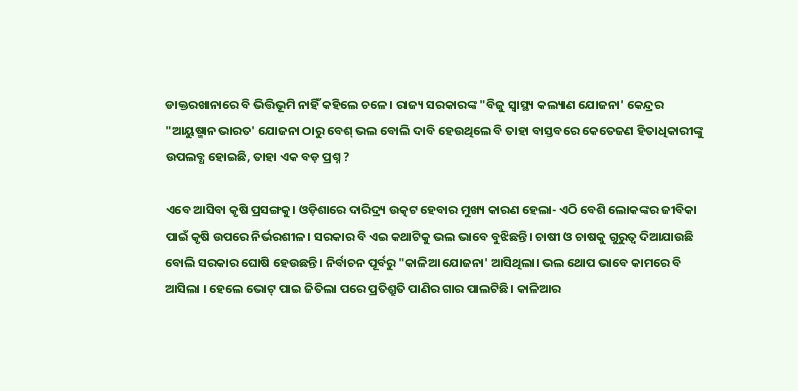ଡାକ୍ତରଖାନାରେ ବି ଭିତ୍ତିଭୂମି ନାହିଁ କହିଲେ ଚଳେ। ରାଜ୍ୟ ସରକାରଙ୍କ "ବିଜୁ ସ୍ୱାସ୍ଥ୍ୟ କଲ୍ୟାଣ ଯୋଜନା' କେନ୍ଦ୍ରର "ଆୟୁଷ୍ମାନ ଭାରତ' ଯୋଜନା ଠାରୁ ବେଶ୍‌ ଭଲ ବୋଲି ଦାବି ହେଉଥିଲେ ବି ତାହା ବାସ୍ତବରେ କେତେଜଣ ହିତାଧିକାରୀଙ୍କୁ ଉପଲବ୍ଧ ହୋଇଛି, ତାହା ଏକ ବଡ଼ ପ୍ରଶ୍ନ ?

ଏବେ ଆସିବା କୃଷି ପ୍ରସଙ୍ଗକୁ। ଓଡ଼ିଶାରେ ଦାରିଦ୍ର୍ୟ ଉତ୍କଟ ହେବାର ମୁଖ୍ୟ କାରଣ ହେଲା- ଏଠି ବେଶି ଲୋକଙ୍କର ଜୀବିକା ପାଇଁ କୃଷି ଉପରେ ନିର୍ଭରଶୀଳ। ସରକାର ବି ଏଇ କଥାଟିକୁ ଭଲ ଭାବେ ବୁଝିଛନ୍ତି। ଚାଷୀ ଓ ଚାଷକୁ ଗୁରୁତ୍ୱ ଦିଆଯାଉଛି ବୋଲି ସରକାର ଘୋଷି ହେଉଛନ୍ତି । ନିର୍ବାଚନ ପୂର୍ବରୁ "କାଳିଆ ଯୋଜନା' ଆସିଥିଲା। ଭଲ ଥୋପ ଭାବେ କାମରେ ବି ଆସିଲା । ହେଲେ ଭୋଟ୍ ପାଇ ଜିତିଲା ପରେ ପ୍ରତିଶ୍ରୁତି ପାଣିର ଗାର ପାଲଟିଛି। କାଳିଆର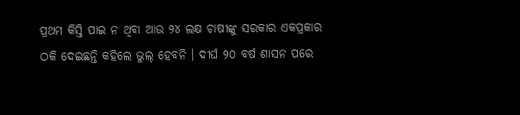ପ୍ରଥମ କିସ୍ତି ପାଇ ନ ଥିବା ଆଉ ୨୪ ଲକ୍ଷ ଚାଷୀଙ୍କୁ ସରକାର ଏକପ୍ରକାର ଠକି ଦେଇଛନ୍ତି କହିଲେ ଭୁଲ୍ ହେବନି । ଦୀର୍ଘ ୨୦ ବର୍ଷ ଶାସନ ପରେ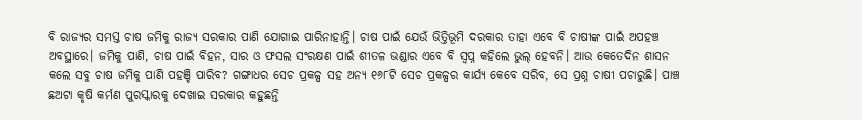ବି ରାଜ୍ୟର ସମସ୍ତ ଚାଷ ଜମିକୁ ରାଜ୍ୟ ସରକାର ପାଣି ଯୋଗାଇ ପାରିନାହାନ୍ତି। ଚାଷ ପାଇଁ ଯେଉଁ ଭିତ୍ତିଭୂମି ଦରକାର ତାହା ଏବେ ବି ଚାଷୀଙ୍କ ପାଇଁ ଅପହଞ୍ଚ ଅବସ୍ଥାରେ। ଜମିକୁ ପାଣି, ଚାଷ ପାଇଁ ବିହନ, ସାର ଓ ଫସଲ ସଂରକ୍ଷଣ ପାଇଁ ଶୀତଳ ଭଣ୍ଡାର ଏବେ ବି ସ୍ୱପ୍ନ କହିଲେ ଭୁଲ୍ ହେବନି। ଆଉ କେତେଦିନ ଶାସନ କଲେ ସବୁ ଚାଷ ଜମିକୁ ପାଣି ପହଞ୍ଚି ପାରିବ? ଗଙ୍ଗାଧର ସେଚ ପ୍ରକଳ୍ପ ସହ ଅନ୍ୟ ୧୬୮ଟି ସେଚ ପ୍ରକଳ୍ପର କାର୍ଯ୍ୟ କେବେ ସରିବ, ସେ ପ୍ରଶ୍ନ ଚାଷୀ ପଚାରୁଛି। ପାଞ୍ଚ ଛଅଟା କୃଷି କର୍ମଣ ପୁରସ୍କାରକୁ ଦେଖାଇ ସରକାର କହୁଛନ୍ତି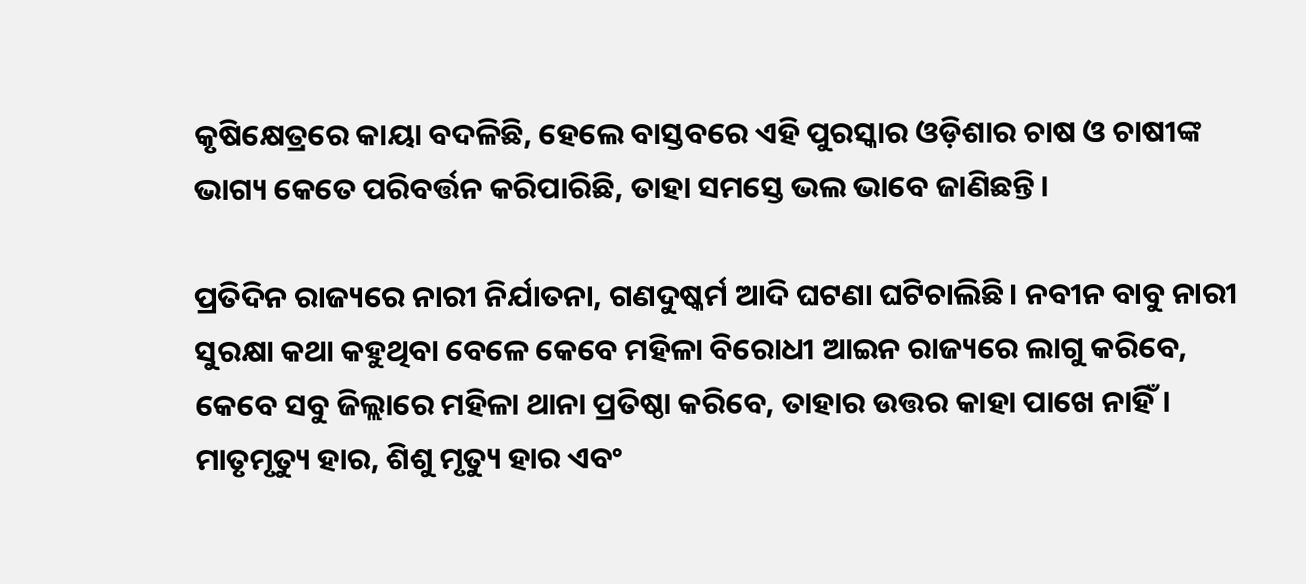କୃଷିକ୍ଷେତ୍ରରେ କାୟା ବଦଳିଛି, ହେଲେ ବାସ୍ତବରେ ଏହି ପୁରସ୍କାର ଓଡ଼ିଶାର ଚାଷ ଓ ଚାଷୀଙ୍କ ଭାଗ୍ୟ କେତେ ପରିବର୍ତ୍ତନ କରିପାରିଛି, ତାହା ସମସ୍ତେ ଭଲ ଭାବେ ଜାଣିଛନ୍ତି।

ପ୍ରତିଦିନ ରାଜ୍ୟରେ ନାରୀ ନିର୍ଯାତନା, ଗଣଦୁଷ୍କର୍ମ ଆଦି ଘଟଣା ଘଟିଚାଲିଛି। ନବୀନ ବାବୁ ନାରୀ ସୁରକ୍ଷା କଥା କହୁଥିବା ବେଳେ କେବେ ମହିଳା ବିରୋଧୀ ଆଇନ ରାଜ୍ୟରେ ଲାଗୁ କରିବେ, କେବେ ସବୁ ଜିଲ୍ଲାରେ ମହିଳା ଥାନା ପ୍ରତିଷ୍ଠା କରିବେ, ତାହାର ଉତ୍ତର କାହା ପାଖେ ନାହିଁ। ମାତୃମୃତ୍ୟୁ ହାର, ଶିଶୁ ମୃତ୍ୟୁ ହାର ଏବଂ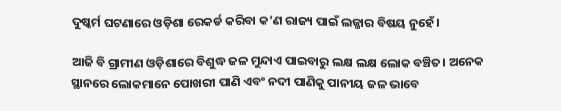ଦୁଷ୍କର୍ମ ଘଟଣାରେ ଓଡ଼ିଶା ରେକର୍ଡ କରିବା କ’ଣ ରାଜ୍ୟ ପାଇଁ ଲଜ୍ଜାର ବିଷୟ ନୁହେଁ।

ଆଜି ବି ଗ୍ରାମୀଣ ଓଡ଼ିଶାରେ ବିଶୁଦ୍ଧ ଜଳ ମୁନ୍ଦାଏ ପାଇବାରୁ ଲକ୍ଷ ଲକ୍ଷ ଲୋକ ବଞ୍ଚିତ। ଅନେକ ସ୍ଥାନରେ ଲୋକମାନେ ପୋଖରୀ ପାଣି ଏବଂ ନଦୀ ପାଣିକୁ ପାନୀୟ ଜଳ ଭାବେ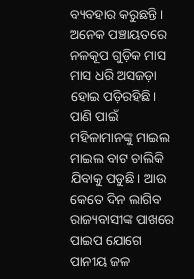ବ୍ୟବହାର କରୁଛନ୍ତି। ଅନେକ ପଞ୍ଚାୟତରେ ନଳକୂପ ଗୁଡ଼ିକ ମାସ ମାସ ଧରି ଅସଜଡ଼ା ହୋଇ ପଡ଼ିରହିଛି। ପାଣି ପାଇଁ ମହିଳାମାନଙ୍କୁ ମାଇଲ ମାଇଲ ବାଟ ଚାଲିକି ଯିବାକୁ ପଡୁଛି। ଆଉ କେତେ ଦିନ ଲାଗିବ ରାଜ୍ୟବାସୀଙ୍କ ପାଖରେ ପାଇପ ଯୋଗେ ପାନୀୟ ଜଳ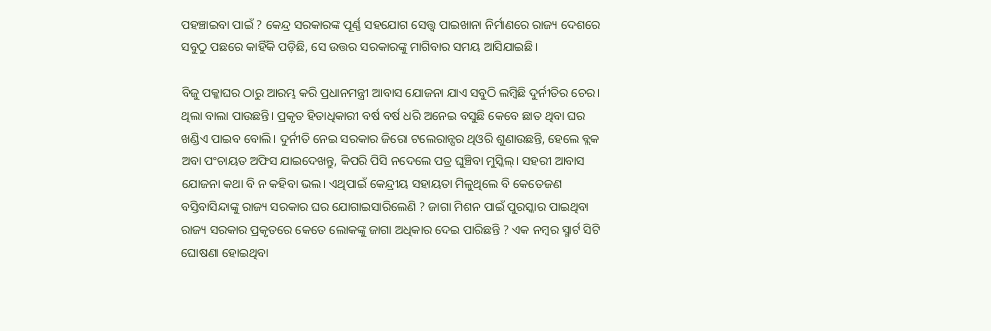ପହଞ୍ଚାଇବା ପାଇଁ ? କେନ୍ଦ୍ର ସରକାରଙ୍କ ପୂର୍ଣ୍ଣ ସହଯୋଗ ସେତ୍ତ୍ୱ ପାଇଖାନା ନିର୍ମାଣରେ ରାଜ୍ୟ ଦେଶରେ ସବୁଠୁ ପଛରେ କାହିଁକି ପଡ଼ିଛି, ସେ ଉତ୍ତର ସରକାରଙ୍କୁ ମାଗିବାର ସମୟ ଆସିଯାଇଛି।

ବିଜୁ ପକ୍କାଘର ଠାରୁ ଆରମ୍ଭ କରି ପ୍ରଧାନମନ୍ତ୍ରୀ ଆବାସ ଯୋଜନା ଯାଏ ସବୁଠି ଲମ୍ୱିଛି ଦୁର୍ନୀତିର ଚେର। ଥିଲା ବାଲା ପାଉଛନ୍ତି। ପ୍ରକୃତ ହିତାଧିକାରୀ ବର୍ଷ ବର୍ଷ ଧରି ଅନେଇ ବସୁଛି କେବେ ଛାତ ଥିବା ଘର ଖଣ୍ଡିଏ ପାଇବ ବୋଲି। ଦୁର୍ନୀତି ନେଇ ସରକାର ଜିରୋ ଟଲେରାନ୍ସର ଥିଓରି ଶୁଣାଉଛନ୍ତି, ହେଲେ ବ୍ଲକ ଅବା ପଂଚାୟତ ଅଫିସ ଯାଇଦେଖନ୍ତୁ, କିପରି ପିସି ନଦେଲେ ପତ୍ର ଘୁଞ୍ଚିବା ମୁସ୍କିଲ୍। ସହରୀ ଆବାସ ଯୋଜନା କଥା ବି ନ କହିବା ଭଲ। ଏଥିପାଇଁ କେନ୍ଦ୍ରୀୟ ସହାୟତା ମିଳୁଥିଲେ ବି କେତେଜଣ ବସ୍ତିବାସିନ୍ଦାଙ୍କୁ ରାଜ୍ୟ ସରକାର ଘର ଯୋଗାଇସାରିଲେଣି ? ଜାଗା ମିଶନ ପାଇଁ ପୁରସ୍କାର ପାଇଥିବା ରାଜ୍ୟ ସରକାର ପ୍ରକୃତରେ କେତେ ଲୋକଙ୍କୁ ଜାଗା ଅଧିକାର ଦେଇ ପାରିଛନ୍ତି ? ଏକ ନମ୍ୱର ସ୍ମାର୍ଟ ସିଟି ଘୋଷଣା ହୋଇଥିବା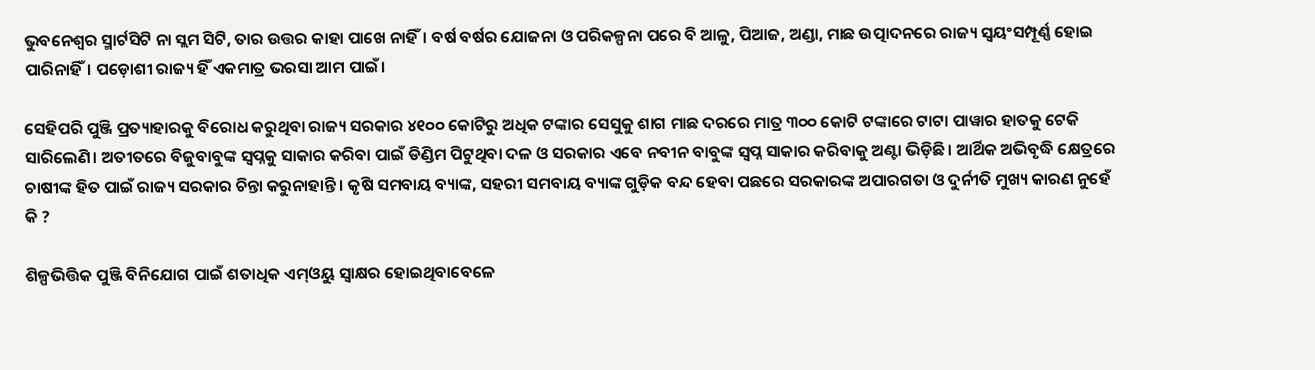ଭୁବନେଶ୍ୱର ସ୍ମାର୍ଟସିଟି ନା ସ୍ଲମ ସିଟି, ତାର ଉତ୍ତର କାହା ପାଖେ ନାହିଁ। ବର୍ଷ ବର୍ଷର ଯୋଜନା ଓ ପରିକଳ୍ପନା ପରେ ବି ଆଳୁ, ପିଆଜ, ଅଣ୍ଡା, ମାଛ ଉତ୍ପାଦନରେ ରାଜ୍ୟ ସ୍ୱୟଂସମ୍ପୂର୍ଣ୍ଣ ହୋଇ ପାରିନାହିଁ। ପଡ଼ୋଶୀ ରାଜ୍ୟ ହିଁ ଏକମାତ୍ର ଭରସା ଆମ ପାଇଁ।

ସେହିପରି ପୁଞ୍ଜି ପ୍ରତ୍ୟାହାରକୁ ବିରୋଧ କରୁଥିବା ରାଜ୍ୟ ସରକାର ୪୧୦୦ କୋଟିରୁ ଅଧିକ ଟଙ୍କାର ସେସୁକୁ ଶାଗ ମାଛ ଦରରେ ମାତ୍ର ୩୦୦ କୋଟି ଟଙ୍କାରେ ଟାଟା ପାୱାର ହାତକୁ ଟେକି ସାରିଲେଣି। ଅତୀତରେ ବିଜୁବାବୁଙ୍କ ସ୍ୱପ୍ନକୁ ସାକାର କରିବା ପାଇଁ ଡିଣ୍ଡିମ ପିଟୁଥିବା ଦଳ ଓ ସରକାର ଏବେ ନବୀନ ବାବୁଙ୍କ ସ୍ୱପ୍ନ ସାକାର କରିବାକୁ ଅଣ୍ଟା ଭିଡ଼ିଛି। ଆର୍ଥିକ ଅଭିବୃଦ୍ଧି କ୍ଷେତ୍ରରେ ଚାଷୀଙ୍କ ହିତ ପାଇଁ ରାଜ୍ୟ ସରକାର ଚିନ୍ତା କରୁନାହାନ୍ତି । କୃଷି ସମବାୟ ବ୍ୟାଙ୍କ, ସହରୀ ସମବାୟ ବ୍ୟାଙ୍କ ଗୁଡ଼ିକ ବନ୍ଦ ହେବା ପଛରେ ସରକାରଙ୍କ ଅପାରଗତା ଓ ଦୁର୍ନୀତି ମୁଖ୍ୟ କାରଣ ନୁହେଁ କି ?

ଶିଳ୍ପଭିତ୍ତିକ ପୁଞ୍ଜି ବିନିଯୋଗ ପାଇଁ ଶତାଧିକ ଏମ୍ଓୟୁ ସ୍ୱାକ୍ଷର ହୋଇଥିବାବେଳେ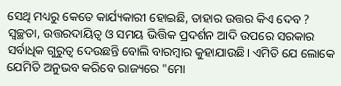ସେଥି ମଧ୍ୟରୁ କେତେ କାର୍ଯ୍ୟକାରୀ ହୋଇଛି, ତାହାର ଉତ୍ତର କିଏ ଦେବ ? ସ୍ୱଚ୍ଛତା, ଉତ୍ତରଦାୟିତ୍ୱ ଓ ସମୟ ଭିତ୍ତିକ ପ୍ରଦର୍ଶନ ଆଦି ଉପରେ ସରକାର ସର୍ବାଧିକ ଗୁରୁତ୍ୱ ଦେଉଛନ୍ତି ବୋଲି ବାରମ୍ୱାର କୁହାଯାଉଛି। ଏମିତି ଯେ ଲୋକେ ଯେମିତି ଅନୁଭବ କରିବେ ରାଜ୍ୟରେ "ମୋ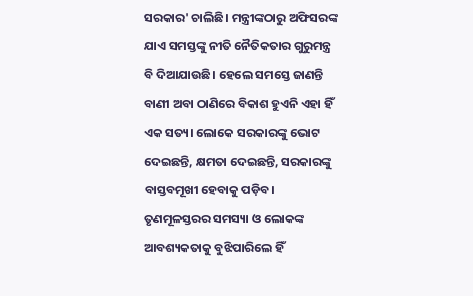ସରକାର' ଚାଲିଛି। ମନ୍ତ୍ରୀଙ୍କଠାରୁ ଅଫିସରଙ୍କ ଯାଏ ସମସ୍ତଙ୍କୁ ନୀତି ନୈତିକତାର ଗୁରୁମନ୍ତ୍ର ବି ଦିଆଯାଉଛି। ହେଲେ ସମସ୍ତେ ଜାଣନ୍ତି ବାଣୀ ଅବା ଠାଣିରେ ବିକାଶ ହୁଏନି ଏହା ହିଁ ଏକ ସତ୍ୟ। ଲୋକେ ସରକାରଙ୍କୁ ଭୋଟ ଦେଇଛନ୍ତି, କ୍ଷମତା ଦେଇଛନ୍ତି, ସରକାରଙ୍କୁ ବାସ୍ତବମୂଖୀ ହେବାକୁ ପଡ଼ିବ। ତୃଣମୂଳସ୍ତରର ସମସ୍ୟା ଓ ଲୋକଙ୍କ ଆବଶ୍ୟକତାକୁ ବୁଝିପାରିଲେ ହିଁ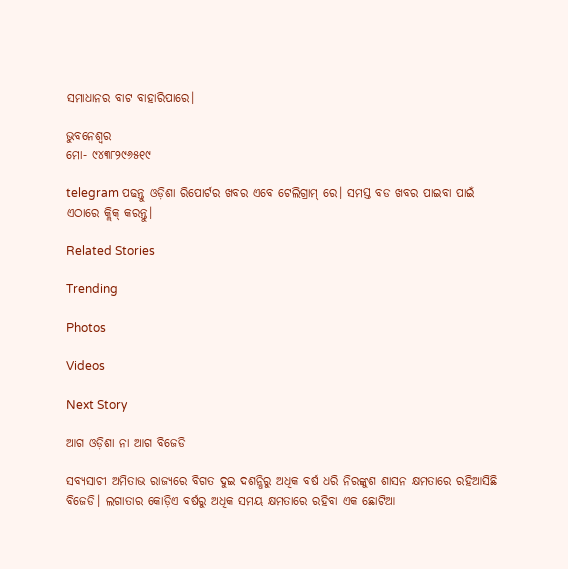ସମାଧାନର ବାଟ ବାହାରିପାରେ।

ଭୁବନେଶ୍ୱର
ମୋ- ୯୪୩୮୨୯୬୫୧୯

telegram ପଢନ୍ତୁ ଓଡ଼ିଶା ରିପୋର୍ଟର ଖବର ଏବେ ଟେଲିଗ୍ରାମ୍ ରେ। ସମସ୍ତ ବଡ ଖବର ପାଇବା ପାଇଁ ଏଠାରେ କ୍ଲିକ୍ କରନ୍ତୁ।

Related Stories

Trending

Photos

Videos

Next Story

ଆଗ ଓଡ଼ିଶା ନା ଆଗ ବିଜେଡି

ସବ୍ୟସାଚୀ ଅମିତାଭ ରାଜ୍ୟରେ ବିଗତ ଦୁଇ ଦଶନ୍ଧିରୁ ଅଧିକ ବର୍ଷ ଧରି ନିରଙ୍କୁଶ ଶାସନ କ୍ଷମତାରେ ରହିଆସିଛି ବିଜେଡି। ଲଗାତାର କୋଡ଼ିଏ ବର୍ଷରୁ ଅଧିକ ସମୟ କ୍ଷମତାରେ ରହିବା ଏକ ଛୋଟିଆ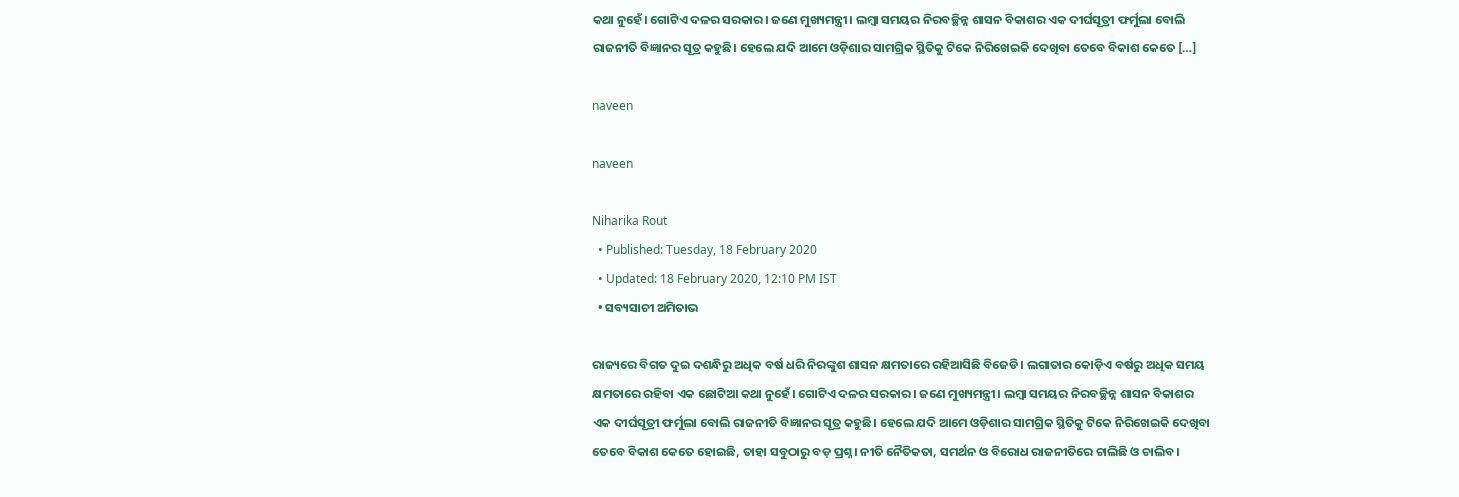କଥା ନୁହେଁ। ଗୋଟିଏ ଦଳର ସରକାର। ଜଣେ ମୁଖ୍ୟମନ୍ତ୍ରୀ। ଲମ୍ୱା ସମୟର ନିରବଚ୍ଛିନ୍ନ ଶାସନ ବିକାଶର ଏକ ଦୀର୍ଘସୂତ୍ରୀ ଫର୍ମୁଲା ବୋଲି ରାଜନୀତି ବିଜ୍ଞାନର ସୂତ୍ର କହୁଛି। ହେଲେ ଯଦି ଆମେ ଓଡ଼ିଶାର ସାମଗ୍ରିକ ସ୍ଥିତିକୁ ଟିକେ ନିରିଖେଇକି ଦେଖିବା ତେବେ ବିକାଶ କେତେ […]

naveen

naveen

Niharika Rout
  • Published: Tuesday, 18 February 2020
  • Updated: 18 February 2020, 12:10 PM IST
  • ସବ୍ୟସାଚୀ ଅମିତାଭ

ରାଜ୍ୟରେ ବିଗତ ଦୁଇ ଦଶନ୍ଧିରୁ ଅଧିକ ବର୍ଷ ଧରି ନିରଙ୍କୁଶ ଶାସନ କ୍ଷମତାରେ ରହିଆସିଛି ବିଜେଡି। ଲଗାତାର କୋଡ଼ିଏ ବର୍ଷରୁ ଅଧିକ ସମୟ କ୍ଷମତାରେ ରହିବା ଏକ ଛୋଟିଆ କଥା ନୁହେଁ। ଗୋଟିଏ ଦଳର ସରକାର। ଜଣେ ମୁଖ୍ୟମନ୍ତ୍ରୀ। ଲମ୍ୱା ସମୟର ନିରବଚ୍ଛିନ୍ନ ଶାସନ ବିକାଶର ଏକ ଦୀର୍ଘସୂତ୍ରୀ ଫର୍ମୁଲା ବୋଲି ରାଜନୀତି ବିଜ୍ଞାନର ସୂତ୍ର କହୁଛି। ହେଲେ ଯଦି ଆମେ ଓଡ଼ିଶାର ସାମଗ୍ରିକ ସ୍ଥିତିକୁ ଟିକେ ନିରିଖେଇକି ଦେଖିବା ତେବେ ବିକାଶ କେତେ ହୋଇଛି, ତାହା ସବୁଠାରୁ ବଡ଼ ପ୍ରଶ୍ନ। ନୀତି ନୈତିକତା, ସମର୍ଥନ ଓ ବିରୋଧ ରାଜନୀତିରେ ଚାଲିଛି ଓ ଚାଲିବ।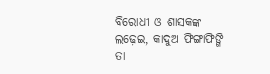ବିରୋଧୀ ଓ ଶାସକଙ୍କ ଲଢ଼େଇ, କାଦୁଅ ଫିଙ୍ଗାଫିଙ୍ଗି ତା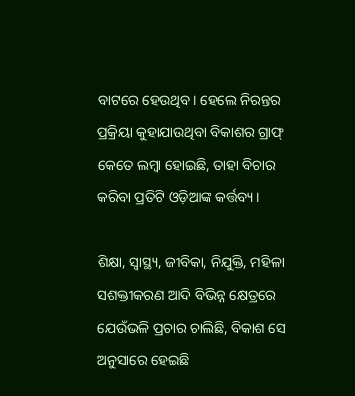ବାଟରେ ହେଉଥିବ। ହେଲେ ନିରନ୍ତର ପ୍ରକ୍ରିୟା କୁହାଯାଉଥିବା ବିକାଶର ଗ୍ରାଫ୍ କେତେ ଲମ୍ୱା ହୋଇଛି, ତାହା ବିଚାର କରିବା ପ୍ରତିଟି ଓଡ଼ିଆଙ୍କ କର୍ତ୍ତବ୍ୟ।

ଶିକ୍ଷା, ସ୍ୱାସ୍ଥ୍ୟ, ଜୀବିକା, ନିଯୁକ୍ତି, ମହିଳା ସଶକ୍ତୀକରଣ ଆଦି ବିଭିନ୍ନ କ୍ଷେତ୍ରରେ ଯେଉଁଭଳି ପ୍ରଚାର ଚାଲିଛି, ବିକାଶ ସେ ଅନୁସାରେ ହେଇଛି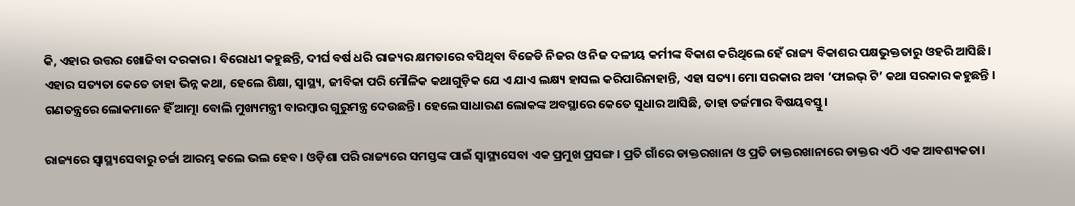କି, ଏହାର ଉତ୍ତର ଖୋଜିବା ଦରକାର। ବିରୋଧୀ କହୁଛନ୍ତି, ଦୀର୍ଘ ବର୍ଷ ଧରି ରାଜ୍ୟର କ୍ଷମତାରେ ବସିଥିବା ବିଜେଡି ନିଜର ଓ ନିଜ ଦଳୀୟ କର୍ମୀଙ୍କ ବିକାଶ କରିଥିଲେ ହେଁ ରାଜ୍ୟ ବିକାଶର ପକ୍ଷଭୁକ୍ତତାରୁ ଓହରି ଆସିଛି। ଏହାର ସତ୍ୟତା କେତେ ତାହା ଭିନ୍ନ କଥା, ହେଲେ ଶିକ୍ଷା, ସ୍ୱାସ୍ଥ୍ୟ, ଜୀବିକା ପରି ମୌଳିକ କଥାଗୁଡ଼ିକ ଯେ ଏ ଯାଏ ଲକ୍ଷ୍ୟ ହାସଲ କରିପାରିନାହାନ୍ତି, ଏହା ସତ୍ୟ। ମୋ ସରକାର ଅବା ‘ଫାଇଭ୍ ଟି’ କଥା ସରକାର କହୁଛନ୍ତି । ଗଣତନ୍ତ୍ରରେ ଲୋକମାନେ ହିଁ ଆତ୍ମା ବୋଲି ମୁଖ୍ୟମନ୍ତ୍ରୀ ବାରମ୍ୱାର ଗୁରୁମନ୍ତ୍ର ଦେଉଛନ୍ତି। ହେଲେ ସାଧାରଣ ଲୋକଙ୍କ ଅବସ୍ଥାରେ କେତେ ସୁଧାର ଆସିଛି, ତାହା ତର୍ଜମାର ବିଷୟବସ୍ତୁ।

ରାଜ୍ୟରେ ସ୍ୱାସ୍ଥ୍ୟସେବାରୁ ଚର୍ଚ୍ଚା ଆରମ୍ଭ କଲେ ଭଲ ହେବ। ଓଡ଼ିଶା ପରି ରାଜ୍ୟରେ ସମସ୍ତଙ୍କ ପାଇଁ ସ୍ୱାସ୍ଥ୍ୟସେବା ଏକ ପ୍ରମୁଖ ପ୍ରସଙ୍ଗ। ପ୍ରତି ଗାଁରେ ଡାକ୍ତରଖାନା ଓ ପ୍ରତି ଡାକ୍ତରଖାନାରେ ଡାକ୍ତର ଏଠି ଏକ ଆବଶ୍ୟକତା।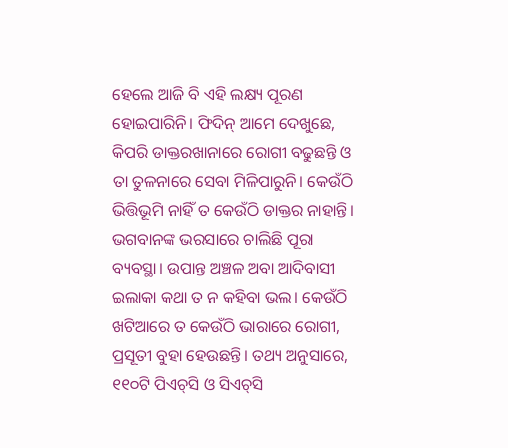ହେଲେ ଆଜି ବି ଏହି ଲକ୍ଷ୍ୟ ପୂରଣ ହୋଇପାରିନି। ଫିଦିନ୍ ଆମେ ଦେଖୁଛେ, କିପରି ଡାକ୍ତରଖାନାରେ ରୋଗୀ ବଢୁଛନ୍ତି ଓ ତା ତୁଳନାରେ ସେବା ମିଳିପାରୁନି। କେଉଁଠି ଭିତ୍ତିଭୂମି ନାହିଁ ତ କେଉଁଠି ଡାକ୍ତର ନାହାନ୍ତି। ଭଗବାନଙ୍କ ଭରସାରେ ଚାଲିଛି ପୂରା ବ୍ୟବସ୍ଥା। ଉପାନ୍ତ ଅଞ୍ଚଳ ଅବା ଆଦିବାସୀ ଇଲାକା କଥା ତ ନ କହିବା ଭଲ। କେଉଁଠି ଖଟିଆରେ ତ କେଉଁଠି ଭାରାରେ ରୋଗୀ, ପ୍ରସୂତୀ ବୁହା ହେଉଛନ୍ତି। ତଥ୍ୟ ଅନୁସାରେ, ୧୧୦ଟି ପିଏଚ୍‌ସି ଓ ସିଏଚ୍‌ସି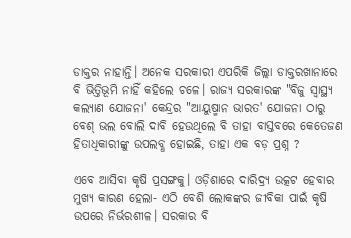ଡାକ୍ତର ନାହାନ୍ତି। ଅନେକ ସରକାରୀ ଏପରିକି ଜିଲ୍ଲା ଡାକ୍ତରଖାନାରେ ବି ଭିତ୍ତିଭୂମି ନାହିଁ କହିଲେ ଚଳେ। ରାଜ୍ୟ ସରକାରଙ୍କ "ବିଜୁ ସ୍ୱାସ୍ଥ୍ୟ କଲ୍ୟାଣ ଯୋଜନା' କେନ୍ଦ୍ରର "ଆୟୁଷ୍ମାନ ଭାରତ' ଯୋଜନା ଠାରୁ ବେଶ୍‌ ଭଲ ବୋଲି ଦାବି ହେଉଥିଲେ ବି ତାହା ବାସ୍ତବରେ କେତେଜଣ ହିତାଧିକାରୀଙ୍କୁ ଉପଲବ୍ଧ ହୋଇଛି, ତାହା ଏକ ବଡ଼ ପ୍ରଶ୍ନ ?

ଏବେ ଆସିବା କୃଷି ପ୍ରସଙ୍ଗକୁ। ଓଡ଼ିଶାରେ ଦାରିଦ୍ର୍ୟ ଉତ୍କଟ ହେବାର ମୁଖ୍ୟ କାରଣ ହେଲା- ଏଠି ବେଶି ଲୋକଙ୍କର ଜୀବିକା ପାଇଁ କୃଷି ଉପରେ ନିର୍ଭରଶୀଳ। ସରକାର ବି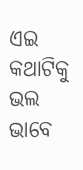ଏଇ କଥାଟିକୁ ଭଲ ଭାବେ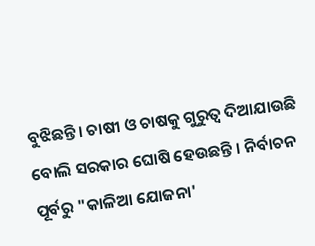ବୁଝିଛନ୍ତି। ଚାଷୀ ଓ ଚାଷକୁ ଗୁରୁତ୍ୱ ଦିଆଯାଉଛି ବୋଲି ସରକାର ଘୋଷି ହେଉଛନ୍ତି । ନିର୍ବାଚନ ପୂର୍ବରୁ "କାଳିଆ ଯୋଜନା'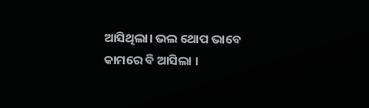ଆସିଥିଲା। ଭଲ ଥୋପ ଭାବେ କାମରେ ବି ଆସିଲା ।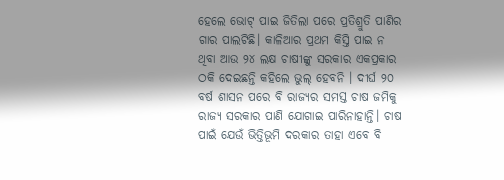ହେଲେ ଭୋଟ୍ ପାଇ ଜିତିଲା ପରେ ପ୍ରତିଶ୍ରୁତି ପାଣିର ଗାର ପାଲଟିଛି। କାଳିଆର ପ୍ରଥମ କିସ୍ତି ପାଇ ନ ଥିବା ଆଉ ୨୪ ଲକ୍ଷ ଚାଷୀଙ୍କୁ ସରକାର ଏକପ୍ରକାର ଠକି ଦେଇଛନ୍ତି କହିଲେ ଭୁଲ୍ ହେବନି । ଦୀର୍ଘ ୨୦ ବର୍ଷ ଶାସନ ପରେ ବି ରାଜ୍ୟର ସମସ୍ତ ଚାଷ ଜମିକୁ ରାଜ୍ୟ ସରକାର ପାଣି ଯୋଗାଇ ପାରିନାହାନ୍ତି। ଚାଷ ପାଇଁ ଯେଉଁ ଭିତ୍ତିଭୂମି ଦରକାର ତାହା ଏବେ ବି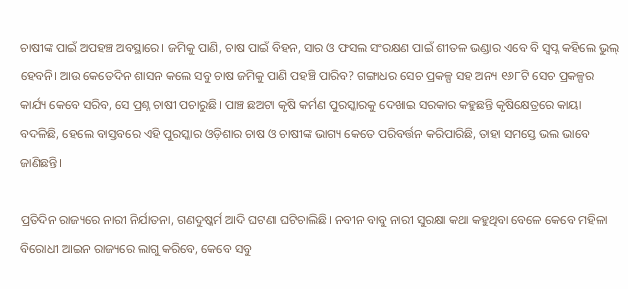ଚାଷୀଙ୍କ ପାଇଁ ଅପହଞ୍ଚ ଅବସ୍ଥାରେ। ଜମିକୁ ପାଣି, ଚାଷ ପାଇଁ ବିହନ, ସାର ଓ ଫସଲ ସଂରକ୍ଷଣ ପାଇଁ ଶୀତଳ ଭଣ୍ଡାର ଏବେ ବି ସ୍ୱପ୍ନ କହିଲେ ଭୁଲ୍ ହେବନି। ଆଉ କେତେଦିନ ଶାସନ କଲେ ସବୁ ଚାଷ ଜମିକୁ ପାଣି ପହଞ୍ଚି ପାରିବ? ଗଙ୍ଗାଧର ସେଚ ପ୍ରକଳ୍ପ ସହ ଅନ୍ୟ ୧୬୮ଟି ସେଚ ପ୍ରକଳ୍ପର କାର୍ଯ୍ୟ କେବେ ସରିବ, ସେ ପ୍ରଶ୍ନ ଚାଷୀ ପଚାରୁଛି। ପାଞ୍ଚ ଛଅଟା କୃଷି କର୍ମଣ ପୁରସ୍କାରକୁ ଦେଖାଇ ସରକାର କହୁଛନ୍ତି କୃଷିକ୍ଷେତ୍ରରେ କାୟା ବଦଳିଛି, ହେଲେ ବାସ୍ତବରେ ଏହି ପୁରସ୍କାର ଓଡ଼ିଶାର ଚାଷ ଓ ଚାଷୀଙ୍କ ଭାଗ୍ୟ କେତେ ପରିବର୍ତ୍ତନ କରିପାରିଛି, ତାହା ସମସ୍ତେ ଭଲ ଭାବେ ଜାଣିଛନ୍ତି।

ପ୍ରତିଦିନ ରାଜ୍ୟରେ ନାରୀ ନିର୍ଯାତନା, ଗଣଦୁଷ୍କର୍ମ ଆଦି ଘଟଣା ଘଟିଚାଲିଛି। ନବୀନ ବାବୁ ନାରୀ ସୁରକ୍ଷା କଥା କହୁଥିବା ବେଳେ କେବେ ମହିଳା ବିରୋଧୀ ଆଇନ ରାଜ୍ୟରେ ଲାଗୁ କରିବେ, କେବେ ସବୁ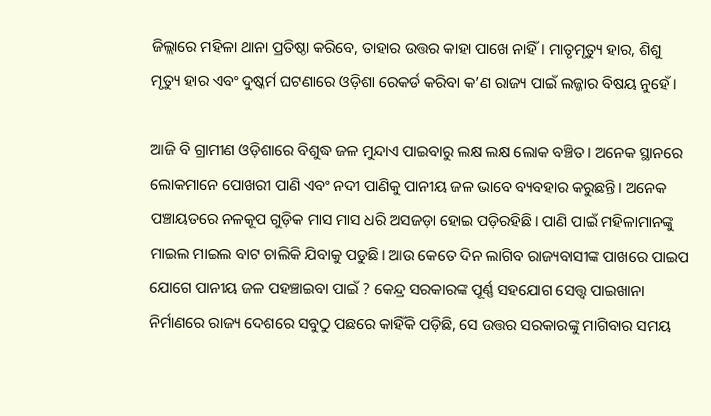ଜିଲ୍ଲାରେ ମହିଳା ଥାନା ପ୍ରତିଷ୍ଠା କରିବେ, ତାହାର ଉତ୍ତର କାହା ପାଖେ ନାହିଁ। ମାତୃମୃତ୍ୟୁ ହାର, ଶିଶୁ ମୃତ୍ୟୁ ହାର ଏବଂ ଦୁଷ୍କର୍ମ ଘଟଣାରେ ଓଡ଼ିଶା ରେକର୍ଡ କରିବା କ’ଣ ରାଜ୍ୟ ପାଇଁ ଲଜ୍ଜାର ବିଷୟ ନୁହେଁ।

ଆଜି ବି ଗ୍ରାମୀଣ ଓଡ଼ିଶାରେ ବିଶୁଦ୍ଧ ଜଳ ମୁନ୍ଦାଏ ପାଇବାରୁ ଲକ୍ଷ ଲକ୍ଷ ଲୋକ ବଞ୍ଚିତ। ଅନେକ ସ୍ଥାନରେ ଲୋକମାନେ ପୋଖରୀ ପାଣି ଏବଂ ନଦୀ ପାଣିକୁ ପାନୀୟ ଜଳ ଭାବେ ବ୍ୟବହାର କରୁଛନ୍ତି। ଅନେକ ପଞ୍ଚାୟତରେ ନଳକୂପ ଗୁଡ଼ିକ ମାସ ମାସ ଧରି ଅସଜଡ଼ା ହୋଇ ପଡ଼ିରହିଛି। ପାଣି ପାଇଁ ମହିଳାମାନଙ୍କୁ ମାଇଲ ମାଇଲ ବାଟ ଚାଲିକି ଯିବାକୁ ପଡୁଛି। ଆଉ କେତେ ଦିନ ଲାଗିବ ରାଜ୍ୟବାସୀଙ୍କ ପାଖରେ ପାଇପ ଯୋଗେ ପାନୀୟ ଜଳ ପହଞ୍ଚାଇବା ପାଇଁ ? କେନ୍ଦ୍ର ସରକାରଙ୍କ ପୂର୍ଣ୍ଣ ସହଯୋଗ ସେତ୍ତ୍ୱ ପାଇଖାନା ନିର୍ମାଣରେ ରାଜ୍ୟ ଦେଶରେ ସବୁଠୁ ପଛରେ କାହିଁକି ପଡ଼ିଛି, ସେ ଉତ୍ତର ସରକାରଙ୍କୁ ମାଗିବାର ସମୟ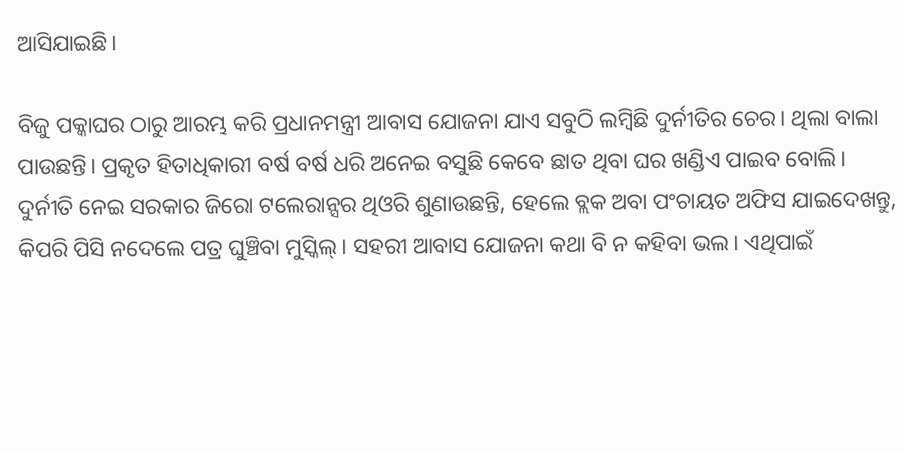ଆସିଯାଇଛି।

ବିଜୁ ପକ୍କାଘର ଠାରୁ ଆରମ୍ଭ କରି ପ୍ରଧାନମନ୍ତ୍ରୀ ଆବାସ ଯୋଜନା ଯାଏ ସବୁଠି ଲମ୍ୱିଛି ଦୁର୍ନୀତିର ଚେର। ଥିଲା ବାଲା ପାଉଛନ୍ତି। ପ୍ରକୃତ ହିତାଧିକାରୀ ବର୍ଷ ବର୍ଷ ଧରି ଅନେଇ ବସୁଛି କେବେ ଛାତ ଥିବା ଘର ଖଣ୍ଡିଏ ପାଇବ ବୋଲି। ଦୁର୍ନୀତି ନେଇ ସରକାର ଜିରୋ ଟଲେରାନ୍ସର ଥିଓରି ଶୁଣାଉଛନ୍ତି, ହେଲେ ବ୍ଲକ ଅବା ପଂଚାୟତ ଅଫିସ ଯାଇଦେଖନ୍ତୁ, କିପରି ପିସି ନଦେଲେ ପତ୍ର ଘୁଞ୍ଚିବା ମୁସ୍କିଲ୍। ସହରୀ ଆବାସ ଯୋଜନା କଥା ବି ନ କହିବା ଭଲ। ଏଥିପାଇଁ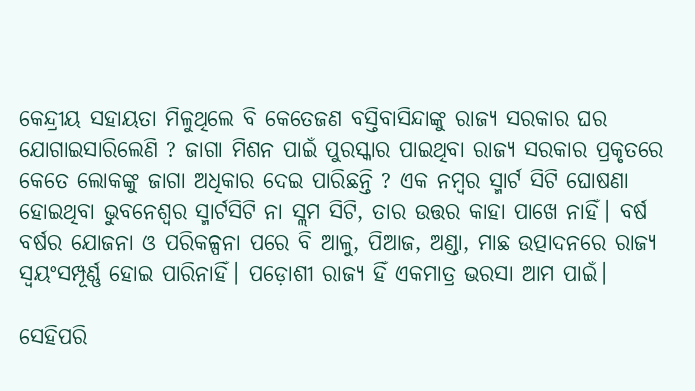କେନ୍ଦ୍ରୀୟ ସହାୟତା ମିଳୁଥିଲେ ବି କେତେଜଣ ବସ୍ତିବାସିନ୍ଦାଙ୍କୁ ରାଜ୍ୟ ସରକାର ଘର ଯୋଗାଇସାରିଲେଣି ? ଜାଗା ମିଶନ ପାଇଁ ପୁରସ୍କାର ପାଇଥିବା ରାଜ୍ୟ ସରକାର ପ୍ରକୃତରେ କେତେ ଲୋକଙ୍କୁ ଜାଗା ଅଧିକାର ଦେଇ ପାରିଛନ୍ତି ? ଏକ ନମ୍ୱର ସ୍ମାର୍ଟ ସିଟି ଘୋଷଣା ହୋଇଥିବା ଭୁବନେଶ୍ୱର ସ୍ମାର୍ଟସିଟି ନା ସ୍ଲମ ସିଟି, ତାର ଉତ୍ତର କାହା ପାଖେ ନାହିଁ। ବର୍ଷ ବର୍ଷର ଯୋଜନା ଓ ପରିକଳ୍ପନା ପରେ ବି ଆଳୁ, ପିଆଜ, ଅଣ୍ଡା, ମାଛ ଉତ୍ପାଦନରେ ରାଜ୍ୟ ସ୍ୱୟଂସମ୍ପୂର୍ଣ୍ଣ ହୋଇ ପାରିନାହିଁ। ପଡ଼ୋଶୀ ରାଜ୍ୟ ହିଁ ଏକମାତ୍ର ଭରସା ଆମ ପାଇଁ।

ସେହିପରି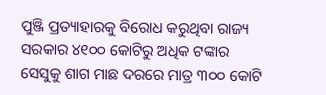ପୁଞ୍ଜି ପ୍ରତ୍ୟାହାରକୁ ବିରୋଧ କରୁଥିବା ରାଜ୍ୟ ସରକାର ୪୧୦୦ କୋଟିରୁ ଅଧିକ ଟଙ୍କାର ସେସୁକୁ ଶାଗ ମାଛ ଦରରେ ମାତ୍ର ୩୦୦ କୋଟି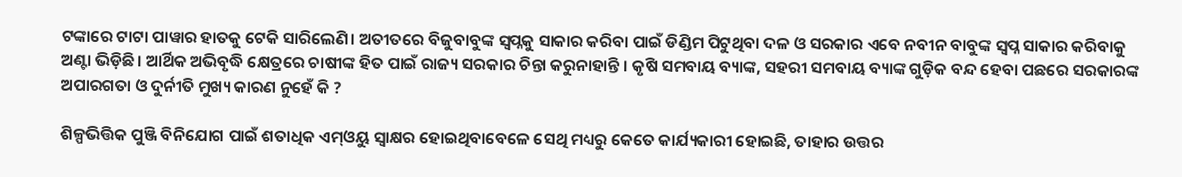ଟଙ୍କାରେ ଟାଟା ପାୱାର ହାତକୁ ଟେକି ସାରିଲେଣି। ଅତୀତରେ ବିଜୁବାବୁଙ୍କ ସ୍ୱପ୍ନକୁ ସାକାର କରିବା ପାଇଁ ଡିଣ୍ଡିମ ପିଟୁଥିବା ଦଳ ଓ ସରକାର ଏବେ ନବୀନ ବାବୁଙ୍କ ସ୍ୱପ୍ନ ସାକାର କରିବାକୁ ଅଣ୍ଟା ଭିଡ଼ିଛି। ଆର୍ଥିକ ଅଭିବୃଦ୍ଧି କ୍ଷେତ୍ରରେ ଚାଷୀଙ୍କ ହିତ ପାଇଁ ରାଜ୍ୟ ସରକାର ଚିନ୍ତା କରୁନାହାନ୍ତି । କୃଷି ସମବାୟ ବ୍ୟାଙ୍କ, ସହରୀ ସମବାୟ ବ୍ୟାଙ୍କ ଗୁଡ଼ିକ ବନ୍ଦ ହେବା ପଛରେ ସରକାରଙ୍କ ଅପାରଗତା ଓ ଦୁର୍ନୀତି ମୁଖ୍ୟ କାରଣ ନୁହେଁ କି ?

ଶିଳ୍ପଭିତ୍ତିକ ପୁଞ୍ଜି ବିନିଯୋଗ ପାଇଁ ଶତାଧିକ ଏମ୍ଓୟୁ ସ୍ୱାକ୍ଷର ହୋଇଥିବାବେଳେ ସେଥି ମଧ୍ୟରୁ କେତେ କାର୍ଯ୍ୟକାରୀ ହୋଇଛି, ତାହାର ଉତ୍ତର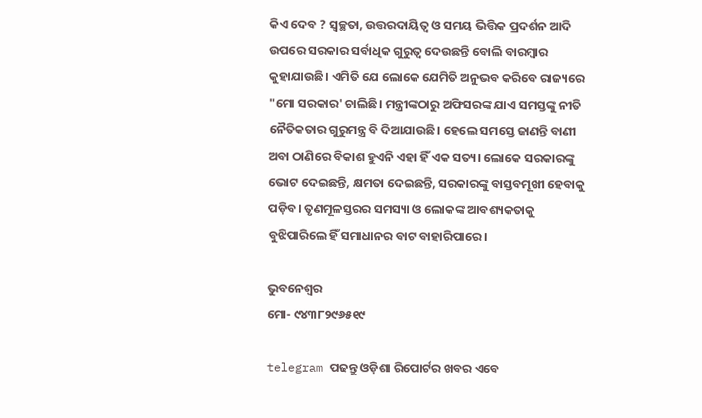କିଏ ଦେବ ? ସ୍ୱଚ୍ଛତା, ଉତ୍ତରଦାୟିତ୍ୱ ଓ ସମୟ ଭିତ୍ତିକ ପ୍ରଦର୍ଶନ ଆଦି ଉପରେ ସରକାର ସର୍ବାଧିକ ଗୁରୁତ୍ୱ ଦେଉଛନ୍ତି ବୋଲି ବାରମ୍ୱାର କୁହାଯାଉଛି। ଏମିତି ଯେ ଲୋକେ ଯେମିତି ଅନୁଭବ କରିବେ ରାଜ୍ୟରେ "ମୋ ସରକାର' ଚାଲିଛି। ମନ୍ତ୍ରୀଙ୍କଠାରୁ ଅଫିସରଙ୍କ ଯାଏ ସମସ୍ତଙ୍କୁ ନୀତି ନୈତିକତାର ଗୁରୁମନ୍ତ୍ର ବି ଦିଆଯାଉଛି। ହେଲେ ସମସ୍ତେ ଜାଣନ୍ତି ବାଣୀ ଅବା ଠାଣିରେ ବିକାଶ ହୁଏନି ଏହା ହିଁ ଏକ ସତ୍ୟ। ଲୋକେ ସରକାରଙ୍କୁ ଭୋଟ ଦେଇଛନ୍ତି, କ୍ଷମତା ଦେଇଛନ୍ତି, ସରକାରଙ୍କୁ ବାସ୍ତବମୂଖୀ ହେବାକୁ ପଡ଼ିବ। ତୃଣମୂଳସ୍ତରର ସମସ୍ୟା ଓ ଲୋକଙ୍କ ଆବଶ୍ୟକତାକୁ ବୁଝିପାରିଲେ ହିଁ ସମାଧାନର ବାଟ ବାହାରିପାରେ।

ଭୁବନେଶ୍ୱର
ମୋ- ୯୪୩୮୨୯୬୫୧୯

telegram ପଢନ୍ତୁ ଓଡ଼ିଶା ରିପୋର୍ଟର ଖବର ଏବେ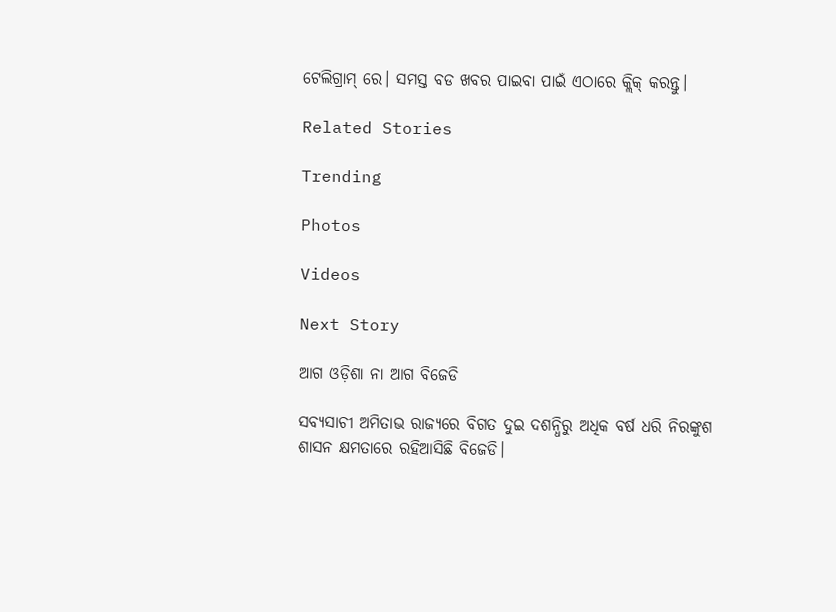ଟେଲିଗ୍ରାମ୍ ରେ। ସମସ୍ତ ବଡ ଖବର ପାଇବା ପାଇଁ ଏଠାରେ କ୍ଲିକ୍ କରନ୍ତୁ।

Related Stories

Trending

Photos

Videos

Next Story

ଆଗ ଓଡ଼ିଶା ନା ଆଗ ବିଜେଡି

ସବ୍ୟସାଚୀ ଅମିତାଭ ରାଜ୍ୟରେ ବିଗତ ଦୁଇ ଦଶନ୍ଧିରୁ ଅଧିକ ବର୍ଷ ଧରି ନିରଙ୍କୁଶ ଶାସନ କ୍ଷମତାରେ ରହିଆସିଛି ବିଜେଡି।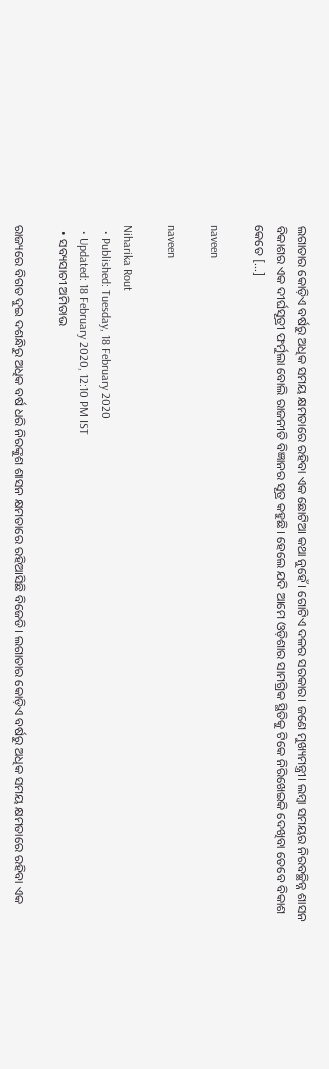ଲଗାତାର କୋଡ଼ିଏ ବର୍ଷରୁ ଅଧିକ ସମୟ କ୍ଷମତାରେ ରହିବା ଏକ ଛୋଟିଆ କଥା ନୁହେଁ। ଗୋଟିଏ ଦଳର ସରକାର। ଜଣେ ମୁଖ୍ୟମନ୍ତ୍ରୀ। ଲମ୍ୱା ସମୟର ନିରବଚ୍ଛିନ୍ନ ଶାସନ ବିକାଶର ଏକ ଦୀର୍ଘସୂତ୍ରୀ ଫର୍ମୁଲା ବୋଲି ରାଜନୀତି ବିଜ୍ଞାନର ସୂତ୍ର କହୁଛି। ହେଲେ ଯଦି ଆମେ ଓଡ଼ିଶାର ସାମଗ୍ରିକ ସ୍ଥିତିକୁ ଟିକେ ନିରିଖେଇକି ଦେଖିବା ତେବେ ବିକାଶ କେତେ […]

naveen

naveen

Niharika Rout
  • Published: Tuesday, 18 February 2020
  • Updated: 18 February 2020, 12:10 PM IST
  • ସବ୍ୟସାଚୀ ଅମିତାଭ

ରାଜ୍ୟରେ ବିଗତ ଦୁଇ ଦଶନ୍ଧିରୁ ଅଧିକ ବର୍ଷ ଧରି ନିରଙ୍କୁଶ ଶାସନ କ୍ଷମତାରେ ରହିଆସିଛି ବିଜେଡି। ଲଗାତାର କୋଡ଼ିଏ ବର୍ଷରୁ ଅଧିକ ସମୟ କ୍ଷମତାରେ ରହିବା ଏକ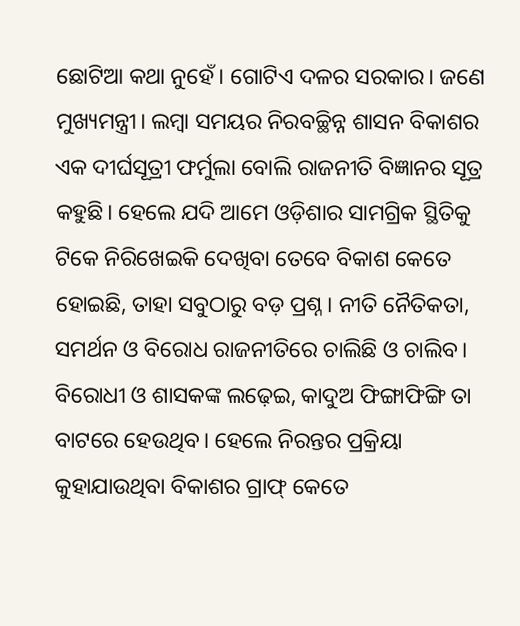ଛୋଟିଆ କଥା ନୁହେଁ। ଗୋଟିଏ ଦଳର ସରକାର। ଜଣେ ମୁଖ୍ୟମନ୍ତ୍ରୀ। ଲମ୍ୱା ସମୟର ନିରବଚ୍ଛିନ୍ନ ଶାସନ ବିକାଶର ଏକ ଦୀର୍ଘସୂତ୍ରୀ ଫର୍ମୁଲା ବୋଲି ରାଜନୀତି ବିଜ୍ଞାନର ସୂତ୍ର କହୁଛି। ହେଲେ ଯଦି ଆମେ ଓଡ଼ିଶାର ସାମଗ୍ରିକ ସ୍ଥିତିକୁ ଟିକେ ନିରିଖେଇକି ଦେଖିବା ତେବେ ବିକାଶ କେତେ ହୋଇଛି, ତାହା ସବୁଠାରୁ ବଡ଼ ପ୍ରଶ୍ନ। ନୀତି ନୈତିକତା, ସମର୍ଥନ ଓ ବିରୋଧ ରାଜନୀତିରେ ଚାଲିଛି ଓ ଚାଲିବ। ବିରୋଧୀ ଓ ଶାସକଙ୍କ ଲଢ଼େଇ, କାଦୁଅ ଫିଙ୍ଗାଫିଙ୍ଗି ତା ବାଟରେ ହେଉଥିବ। ହେଲେ ନିରନ୍ତର ପ୍ରକ୍ରିୟା କୁହାଯାଉଥିବା ବିକାଶର ଗ୍ରାଫ୍ କେତେ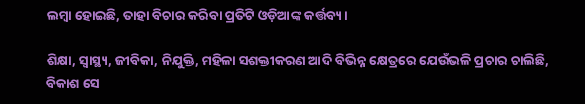ଲମ୍ୱା ହୋଇଛି, ତାହା ବିଚାର କରିବା ପ୍ରତିଟି ଓଡ଼ିଆଙ୍କ କର୍ତ୍ତବ୍ୟ।

ଶିକ୍ଷା, ସ୍ୱାସ୍ଥ୍ୟ, ଜୀବିକା, ନିଯୁକ୍ତି, ମହିଳା ସଶକ୍ତୀକରଣ ଆଦି ବିଭିନ୍ନ କ୍ଷେତ୍ରରେ ଯେଉଁଭଳି ପ୍ରଚାର ଚାଲିଛି, ବିକାଶ ସେ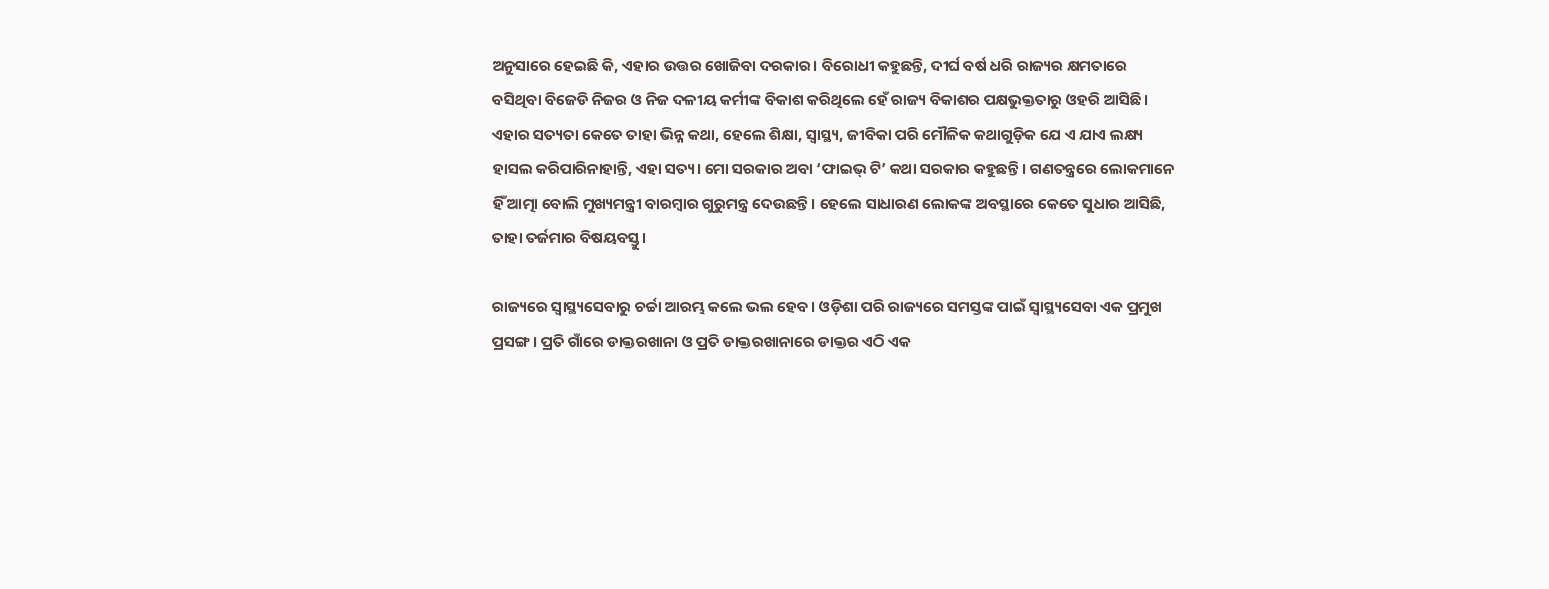ଅନୁସାରେ ହେଇଛି କି, ଏହାର ଉତ୍ତର ଖୋଜିବା ଦରକାର। ବିରୋଧୀ କହୁଛନ୍ତି, ଦୀର୍ଘ ବର୍ଷ ଧରି ରାଜ୍ୟର କ୍ଷମତାରେ ବସିଥିବା ବିଜେଡି ନିଜର ଓ ନିଜ ଦଳୀୟ କର୍ମୀଙ୍କ ବିକାଶ କରିଥିଲେ ହେଁ ରାଜ୍ୟ ବିକାଶର ପକ୍ଷଭୁକ୍ତତାରୁ ଓହରି ଆସିଛି। ଏହାର ସତ୍ୟତା କେତେ ତାହା ଭିନ୍ନ କଥା, ହେଲେ ଶିକ୍ଷା, ସ୍ୱାସ୍ଥ୍ୟ, ଜୀବିକା ପରି ମୌଳିକ କଥାଗୁଡ଼ିକ ଯେ ଏ ଯାଏ ଲକ୍ଷ୍ୟ ହାସଲ କରିପାରିନାହାନ୍ତି, ଏହା ସତ୍ୟ। ମୋ ସରକାର ଅବା ‘ଫାଇଭ୍ ଟି’ କଥା ସରକାର କହୁଛନ୍ତି । ଗଣତନ୍ତ୍ରରେ ଲୋକମାନେ ହିଁ ଆତ୍ମା ବୋଲି ମୁଖ୍ୟମନ୍ତ୍ରୀ ବାରମ୍ୱାର ଗୁରୁମନ୍ତ୍ର ଦେଉଛନ୍ତି। ହେଲେ ସାଧାରଣ ଲୋକଙ୍କ ଅବସ୍ଥାରେ କେତେ ସୁଧାର ଆସିଛି, ତାହା ତର୍ଜମାର ବିଷୟବସ୍ତୁ।

ରାଜ୍ୟରେ ସ୍ୱାସ୍ଥ୍ୟସେବାରୁ ଚର୍ଚ୍ଚା ଆରମ୍ଭ କଲେ ଭଲ ହେବ। ଓଡ଼ିଶା ପରି ରାଜ୍ୟରେ ସମସ୍ତଙ୍କ ପାଇଁ ସ୍ୱାସ୍ଥ୍ୟସେବା ଏକ ପ୍ରମୁଖ ପ୍ରସଙ୍ଗ। ପ୍ରତି ଗାଁରେ ଡାକ୍ତରଖାନା ଓ ପ୍ରତି ଡାକ୍ତରଖାନାରେ ଡାକ୍ତର ଏଠି ଏକ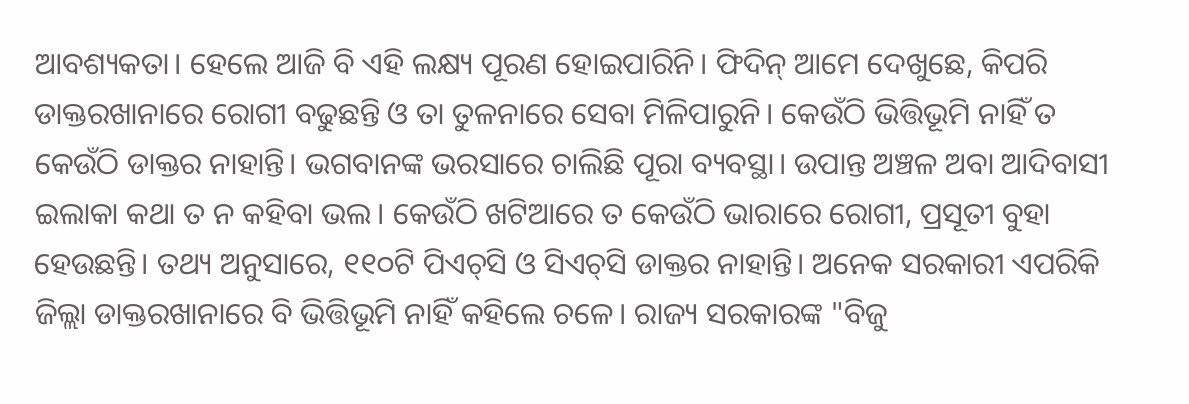ଆବଶ୍ୟକତା। ହେଲେ ଆଜି ବି ଏହି ଲକ୍ଷ୍ୟ ପୂରଣ ହୋଇପାରିନି। ଫିଦିନ୍ ଆମେ ଦେଖୁଛେ, କିପରି ଡାକ୍ତରଖାନାରେ ରୋଗୀ ବଢୁଛନ୍ତି ଓ ତା ତୁଳନାରେ ସେବା ମିଳିପାରୁନି। କେଉଁଠି ଭିତ୍ତିଭୂମି ନାହିଁ ତ କେଉଁଠି ଡାକ୍ତର ନାହାନ୍ତି। ଭଗବାନଙ୍କ ଭରସାରେ ଚାଲିଛି ପୂରା ବ୍ୟବସ୍ଥା। ଉପାନ୍ତ ଅଞ୍ଚଳ ଅବା ଆଦିବାସୀ ଇଲାକା କଥା ତ ନ କହିବା ଭଲ। କେଉଁଠି ଖଟିଆରେ ତ କେଉଁଠି ଭାରାରେ ରୋଗୀ, ପ୍ରସୂତୀ ବୁହା ହେଉଛନ୍ତି। ତଥ୍ୟ ଅନୁସାରେ, ୧୧୦ଟି ପିଏଚ୍‌ସି ଓ ସିଏଚ୍‌ସି ଡାକ୍ତର ନାହାନ୍ତି। ଅନେକ ସରକାରୀ ଏପରିକି ଜିଲ୍ଲା ଡାକ୍ତରଖାନାରେ ବି ଭିତ୍ତିଭୂମି ନାହିଁ କହିଲେ ଚଳେ। ରାଜ୍ୟ ସରକାରଙ୍କ "ବିଜୁ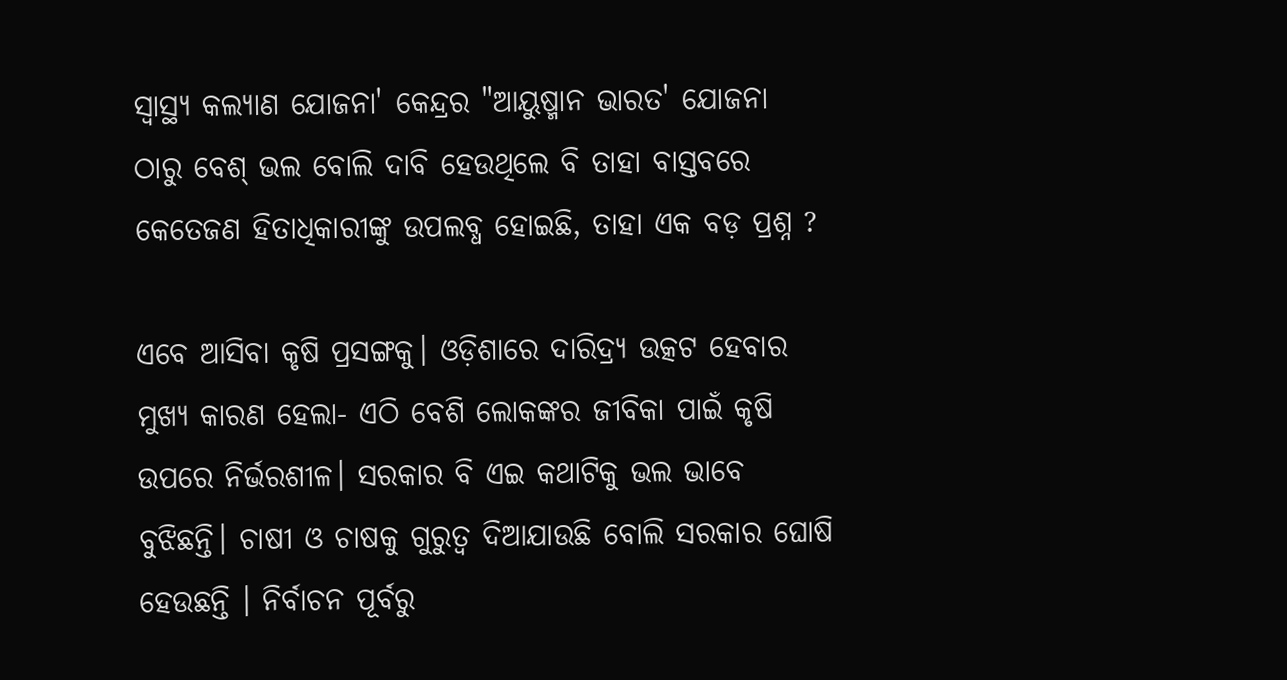ସ୍ୱାସ୍ଥ୍ୟ କଲ୍ୟାଣ ଯୋଜନା' କେନ୍ଦ୍ରର "ଆୟୁଷ୍ମାନ ଭାରତ' ଯୋଜନା ଠାରୁ ବେଶ୍‌ ଭଲ ବୋଲି ଦାବି ହେଉଥିଲେ ବି ତାହା ବାସ୍ତବରେ କେତେଜଣ ହିତାଧିକାରୀଙ୍କୁ ଉପଲବ୍ଧ ହୋଇଛି, ତାହା ଏକ ବଡ଼ ପ୍ରଶ୍ନ ?

ଏବେ ଆସିବା କୃଷି ପ୍ରସଙ୍ଗକୁ। ଓଡ଼ିଶାରେ ଦାରିଦ୍ର୍ୟ ଉତ୍କଟ ହେବାର ମୁଖ୍ୟ କାରଣ ହେଲା- ଏଠି ବେଶି ଲୋକଙ୍କର ଜୀବିକା ପାଇଁ କୃଷି ଉପରେ ନିର୍ଭରଶୀଳ। ସରକାର ବି ଏଇ କଥାଟିକୁ ଭଲ ଭାବେ ବୁଝିଛନ୍ତି। ଚାଷୀ ଓ ଚାଷକୁ ଗୁରୁତ୍ୱ ଦିଆଯାଉଛି ବୋଲି ସରକାର ଘୋଷି ହେଉଛନ୍ତି । ନିର୍ବାଚନ ପୂର୍ବରୁ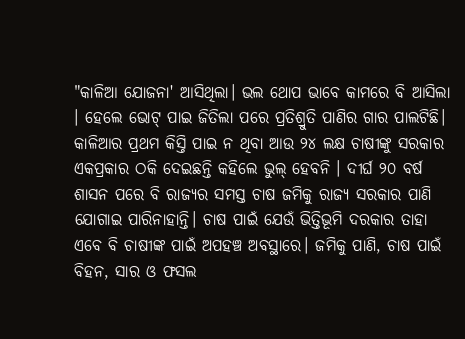"କାଳିଆ ଯୋଜନା' ଆସିଥିଲା। ଭଲ ଥୋପ ଭାବେ କାମରେ ବି ଆସିଲା । ହେଲେ ଭୋଟ୍ ପାଇ ଜିତିଲା ପରେ ପ୍ରତିଶ୍ରୁତି ପାଣିର ଗାର ପାଲଟିଛି। କାଳିଆର ପ୍ରଥମ କିସ୍ତି ପାଇ ନ ଥିବା ଆଉ ୨୪ ଲକ୍ଷ ଚାଷୀଙ୍କୁ ସରକାର ଏକପ୍ରକାର ଠକି ଦେଇଛନ୍ତି କହିଲେ ଭୁଲ୍ ହେବନି । ଦୀର୍ଘ ୨୦ ବର୍ଷ ଶାସନ ପରେ ବି ରାଜ୍ୟର ସମସ୍ତ ଚାଷ ଜମିକୁ ରାଜ୍ୟ ସରକାର ପାଣି ଯୋଗାଇ ପାରିନାହାନ୍ତି। ଚାଷ ପାଇଁ ଯେଉଁ ଭିତ୍ତିଭୂମି ଦରକାର ତାହା ଏବେ ବି ଚାଷୀଙ୍କ ପାଇଁ ଅପହଞ୍ଚ ଅବସ୍ଥାରେ। ଜମିକୁ ପାଣି, ଚାଷ ପାଇଁ ବିହନ, ସାର ଓ ଫସଲ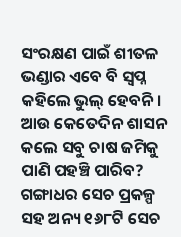ସଂରକ୍ଷଣ ପାଇଁ ଶୀତଳ ଭଣ୍ଡାର ଏବେ ବି ସ୍ୱପ୍ନ କହିଲେ ଭୁଲ୍ ହେବନି। ଆଉ କେତେଦିନ ଶାସନ କଲେ ସବୁ ଚାଷ ଜମିକୁ ପାଣି ପହଞ୍ଚି ପାରିବ? ଗଙ୍ଗାଧର ସେଚ ପ୍ରକଳ୍ପ ସହ ଅନ୍ୟ ୧୬୮ଟି ସେଚ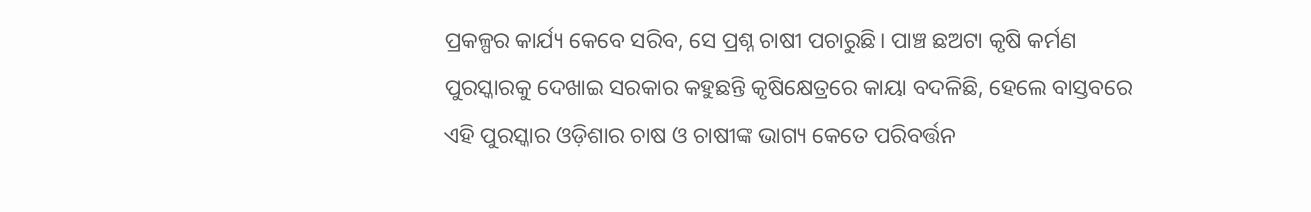ପ୍ରକଳ୍ପର କାର୍ଯ୍ୟ କେବେ ସରିବ, ସେ ପ୍ରଶ୍ନ ଚାଷୀ ପଚାରୁଛି। ପାଞ୍ଚ ଛଅଟା କୃଷି କର୍ମଣ ପୁରସ୍କାରକୁ ଦେଖାଇ ସରକାର କହୁଛନ୍ତି କୃଷିକ୍ଷେତ୍ରରେ କାୟା ବଦଳିଛି, ହେଲେ ବାସ୍ତବରେ ଏହି ପୁରସ୍କାର ଓଡ଼ିଶାର ଚାଷ ଓ ଚାଷୀଙ୍କ ଭାଗ୍ୟ କେତେ ପରିବର୍ତ୍ତନ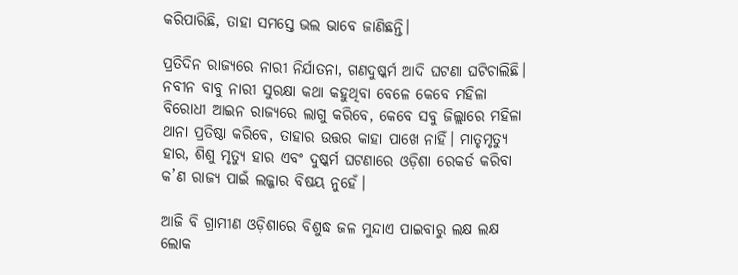କରିପାରିଛି, ତାହା ସମସ୍ତେ ଭଲ ଭାବେ ଜାଣିଛନ୍ତି।

ପ୍ରତିଦିନ ରାଜ୍ୟରେ ନାରୀ ନିର୍ଯାତନା, ଗଣଦୁଷ୍କର୍ମ ଆଦି ଘଟଣା ଘଟିଚାଲିଛି। ନବୀନ ବାବୁ ନାରୀ ସୁରକ୍ଷା କଥା କହୁଥିବା ବେଳେ କେବେ ମହିଳା ବିରୋଧୀ ଆଇନ ରାଜ୍ୟରେ ଲାଗୁ କରିବେ, କେବେ ସବୁ ଜିଲ୍ଲାରେ ମହିଳା ଥାନା ପ୍ରତିଷ୍ଠା କରିବେ, ତାହାର ଉତ୍ତର କାହା ପାଖେ ନାହିଁ। ମାତୃମୃତ୍ୟୁ ହାର, ଶିଶୁ ମୃତ୍ୟୁ ହାର ଏବଂ ଦୁଷ୍କର୍ମ ଘଟଣାରେ ଓଡ଼ିଶା ରେକର୍ଡ କରିବା କ’ଣ ରାଜ୍ୟ ପାଇଁ ଲଜ୍ଜାର ବିଷୟ ନୁହେଁ।

ଆଜି ବି ଗ୍ରାମୀଣ ଓଡ଼ିଶାରେ ବିଶୁଦ୍ଧ ଜଳ ମୁନ୍ଦାଏ ପାଇବାରୁ ଲକ୍ଷ ଲକ୍ଷ ଲୋକ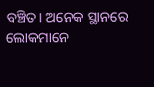ବଞ୍ଚିତ। ଅନେକ ସ୍ଥାନରେ ଲୋକମାନେ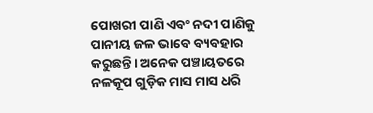ପୋଖରୀ ପାଣି ଏବଂ ନଦୀ ପାଣିକୁ ପାନୀୟ ଜଳ ଭାବେ ବ୍ୟବହାର କରୁଛନ୍ତି। ଅନେକ ପଞ୍ଚାୟତରେ ନଳକୂପ ଗୁଡ଼ିକ ମାସ ମାସ ଧରି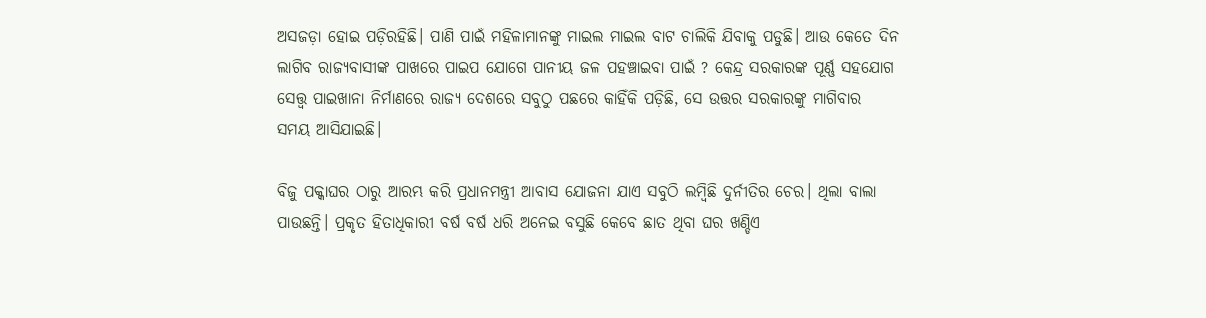ଅସଜଡ଼ା ହୋଇ ପଡ଼ିରହିଛି। ପାଣି ପାଇଁ ମହିଳାମାନଙ୍କୁ ମାଇଲ ମାଇଲ ବାଟ ଚାଲିକି ଯିବାକୁ ପଡୁଛି। ଆଉ କେତେ ଦିନ ଲାଗିବ ରାଜ୍ୟବାସୀଙ୍କ ପାଖରେ ପାଇପ ଯୋଗେ ପାନୀୟ ଜଳ ପହଞ୍ଚାଇବା ପାଇଁ ? କେନ୍ଦ୍ର ସରକାରଙ୍କ ପୂର୍ଣ୍ଣ ସହଯୋଗ ସେତ୍ତ୍ୱ ପାଇଖାନା ନିର୍ମାଣରେ ରାଜ୍ୟ ଦେଶରେ ସବୁଠୁ ପଛରେ କାହିଁକି ପଡ଼ିଛି, ସେ ଉତ୍ତର ସରକାରଙ୍କୁ ମାଗିବାର ସମୟ ଆସିଯାଇଛି।

ବିଜୁ ପକ୍କାଘର ଠାରୁ ଆରମ୍ଭ କରି ପ୍ରଧାନମନ୍ତ୍ରୀ ଆବାସ ଯୋଜନା ଯାଏ ସବୁଠି ଲମ୍ୱିଛି ଦୁର୍ନୀତିର ଚେର। ଥିଲା ବାଲା ପାଉଛନ୍ତି। ପ୍ରକୃତ ହିତାଧିକାରୀ ବର୍ଷ ବର୍ଷ ଧରି ଅନେଇ ବସୁଛି କେବେ ଛାତ ଥିବା ଘର ଖଣ୍ଡିଏ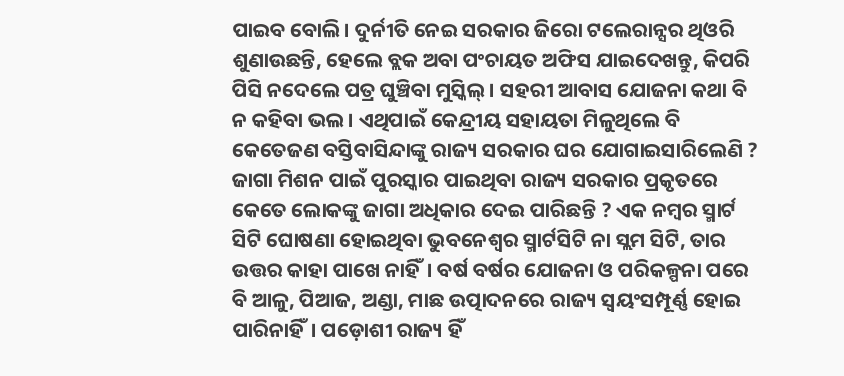ପାଇବ ବୋଲି। ଦୁର୍ନୀତି ନେଇ ସରକାର ଜିରୋ ଟଲେରାନ୍ସର ଥିଓରି ଶୁଣାଉଛନ୍ତି, ହେଲେ ବ୍ଲକ ଅବା ପଂଚାୟତ ଅଫିସ ଯାଇଦେଖନ୍ତୁ, କିପରି ପିସି ନଦେଲେ ପତ୍ର ଘୁଞ୍ଚିବା ମୁସ୍କିଲ୍। ସହରୀ ଆବାସ ଯୋଜନା କଥା ବି ନ କହିବା ଭଲ। ଏଥିପାଇଁ କେନ୍ଦ୍ରୀୟ ସହାୟତା ମିଳୁଥିଲେ ବି କେତେଜଣ ବସ୍ତିବାସିନ୍ଦାଙ୍କୁ ରାଜ୍ୟ ସରକାର ଘର ଯୋଗାଇସାରିଲେଣି ? ଜାଗା ମିଶନ ପାଇଁ ପୁରସ୍କାର ପାଇଥିବା ରାଜ୍ୟ ସରକାର ପ୍ରକୃତରେ କେତେ ଲୋକଙ୍କୁ ଜାଗା ଅଧିକାର ଦେଇ ପାରିଛନ୍ତି ? ଏକ ନମ୍ୱର ସ୍ମାର୍ଟ ସିଟି ଘୋଷଣା ହୋଇଥିବା ଭୁବନେଶ୍ୱର ସ୍ମାର୍ଟସିଟି ନା ସ୍ଲମ ସିଟି, ତାର ଉତ୍ତର କାହା ପାଖେ ନାହିଁ। ବର୍ଷ ବର୍ଷର ଯୋଜନା ଓ ପରିକଳ୍ପନା ପରେ ବି ଆଳୁ, ପିଆଜ, ଅଣ୍ଡା, ମାଛ ଉତ୍ପାଦନରେ ରାଜ୍ୟ ସ୍ୱୟଂସମ୍ପୂର୍ଣ୍ଣ ହୋଇ ପାରିନାହିଁ। ପଡ଼ୋଶୀ ରାଜ୍ୟ ହିଁ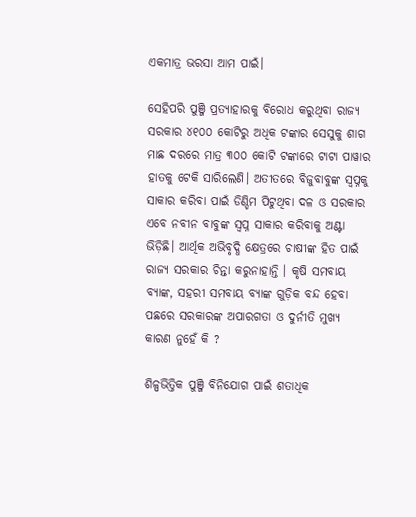ଏକମାତ୍ର ଭରସା ଆମ ପାଇଁ।

ସେହିପରି ପୁଞ୍ଜି ପ୍ରତ୍ୟାହାରକୁ ବିରୋଧ କରୁଥିବା ରାଜ୍ୟ ସରକାର ୪୧୦୦ କୋଟିରୁ ଅଧିକ ଟଙ୍କାର ସେସୁକୁ ଶାଗ ମାଛ ଦରରେ ମାତ୍ର ୩୦୦ କୋଟି ଟଙ୍କାରେ ଟାଟା ପାୱାର ହାତକୁ ଟେକି ସାରିଲେଣି। ଅତୀତରେ ବିଜୁବାବୁଙ୍କ ସ୍ୱପ୍ନକୁ ସାକାର କରିବା ପାଇଁ ଡିଣ୍ଡିମ ପିଟୁଥିବା ଦଳ ଓ ସରକାର ଏବେ ନବୀନ ବାବୁଙ୍କ ସ୍ୱପ୍ନ ସାକାର କରିବାକୁ ଅଣ୍ଟା ଭିଡ଼ିଛି। ଆର୍ଥିକ ଅଭିବୃଦ୍ଧି କ୍ଷେତ୍ରରେ ଚାଷୀଙ୍କ ହିତ ପାଇଁ ରାଜ୍ୟ ସରକାର ଚିନ୍ତା କରୁନାହାନ୍ତି । କୃଷି ସମବାୟ ବ୍ୟାଙ୍କ, ସହରୀ ସମବାୟ ବ୍ୟାଙ୍କ ଗୁଡ଼ିକ ବନ୍ଦ ହେବା ପଛରେ ସରକାରଙ୍କ ଅପାରଗତା ଓ ଦୁର୍ନୀତି ମୁଖ୍ୟ କାରଣ ନୁହେଁ କି ?

ଶିଳ୍ପଭିତ୍ତିକ ପୁଞ୍ଜି ବିନିଯୋଗ ପାଇଁ ଶତାଧିକ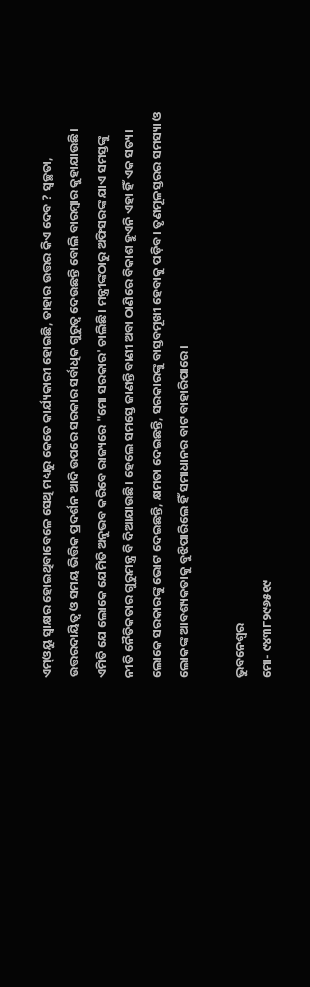ଏମ୍ଓୟୁ ସ୍ୱାକ୍ଷର ହୋଇଥିବାବେଳେ ସେଥି ମଧ୍ୟରୁ କେତେ କାର୍ଯ୍ୟକାରୀ ହୋଇଛି, ତାହାର ଉତ୍ତର କିଏ ଦେବ ? ସ୍ୱଚ୍ଛତା, ଉତ୍ତରଦାୟିତ୍ୱ ଓ ସମୟ ଭିତ୍ତିକ ପ୍ରଦର୍ଶନ ଆଦି ଉପରେ ସରକାର ସର୍ବାଧିକ ଗୁରୁତ୍ୱ ଦେଉଛନ୍ତି ବୋଲି ବାରମ୍ୱାର କୁହାଯାଉଛି। ଏମିତି ଯେ ଲୋକେ ଯେମିତି ଅନୁଭବ କରିବେ ରାଜ୍ୟରେ "ମୋ ସରକାର' ଚାଲିଛି। ମନ୍ତ୍ରୀଙ୍କଠାରୁ ଅଫିସରଙ୍କ ଯାଏ ସମସ୍ତଙ୍କୁ ନୀତି ନୈତିକତାର ଗୁରୁମନ୍ତ୍ର ବି ଦିଆଯାଉଛି। ହେଲେ ସମସ୍ତେ ଜାଣନ୍ତି ବାଣୀ ଅବା ଠାଣିରେ ବିକାଶ ହୁଏନି ଏହା ହିଁ ଏକ ସତ୍ୟ। ଲୋକେ ସରକାରଙ୍କୁ ଭୋଟ ଦେଇଛନ୍ତି, କ୍ଷମତା ଦେଇଛନ୍ତି, ସରକାରଙ୍କୁ ବାସ୍ତବମୂଖୀ ହେବାକୁ ପଡ଼ିବ। ତୃଣମୂଳସ୍ତରର ସମସ୍ୟା ଓ ଲୋକଙ୍କ ଆବଶ୍ୟକତାକୁ ବୁଝିପାରିଲେ ହିଁ ସମାଧାନର ବାଟ ବାହାରିପାରେ।

ଭୁବନେଶ୍ୱର
ମୋ- ୯୪୩୮୨୯୬୫୧୯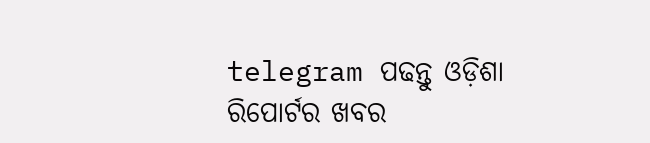telegram ପଢନ୍ତୁ ଓଡ଼ିଶା ରିପୋର୍ଟର ଖବର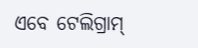ଏବେ ଟେଲିଗ୍ରାମ୍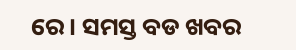ରେ। ସମସ୍ତ ବଡ ଖବର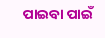ପାଇବା ପାଇଁ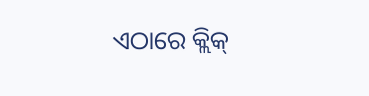ଏଠାରେ କ୍ଲିକ୍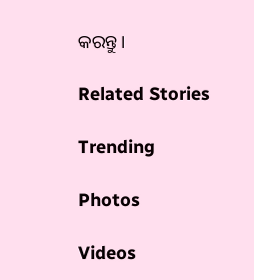କରନ୍ତୁ।

Related Stories

Trending

Photos

Videos